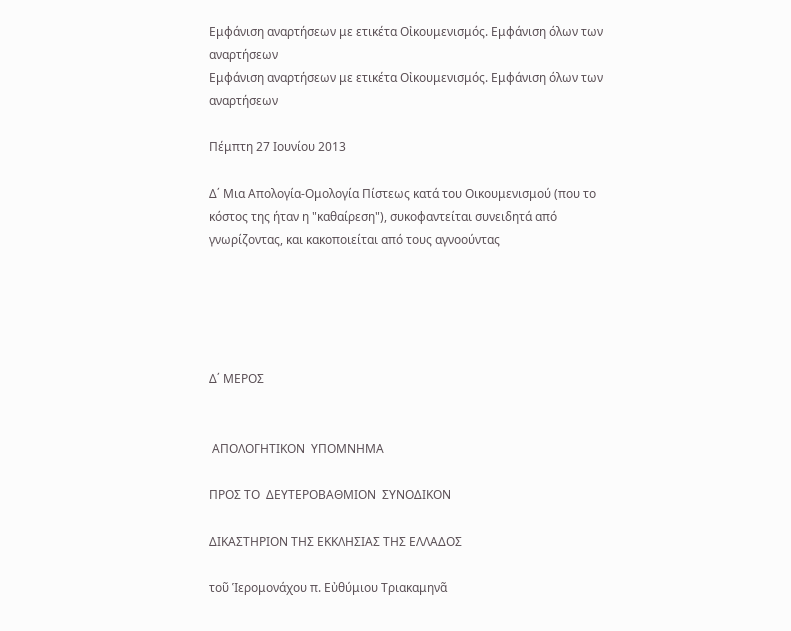Εμφάνιση αναρτήσεων με ετικέτα Οἰκουμενισμός. Εμφάνιση όλων των αναρτήσεων
Εμφάνιση αναρτήσεων με ετικέτα Οἰκουμενισμός. Εμφάνιση όλων των αναρτήσεων

Πέμπτη 27 Ιουνίου 2013

Δ΄ Μια Απολογία-Ομολογία Πίστεως κατά του Οικουμενισμού (που το κόστος της ήταν η "καθαίρεση"), συκοφαντείται συνειδητά από γνωρίζοντας, και κακοποιείται από τους αγνοούντας





Δ΄ ΜΕΡΟΣ


 ΑΠΟΛΟΓΗΤΙΚΟΝ  ΥΠΟΜΝΗΜΑ

ΠΡΟΣ ΤΟ  ΔΕΥΤΕΡΟΒΑΘΜΙΟΝ  ΣΥΝΟΔΙΚΟΝ

ΔΙΚΑΣΤΗΡΙΟΝ ΤΗΣ ΕΚΚΛΗΣΙΑΣ ΤΗΣ ΕΛΛΑΔΟΣ

τοῦ Ἱερομονάχου π. Εὐθύμιου Τριακαμηνᾶ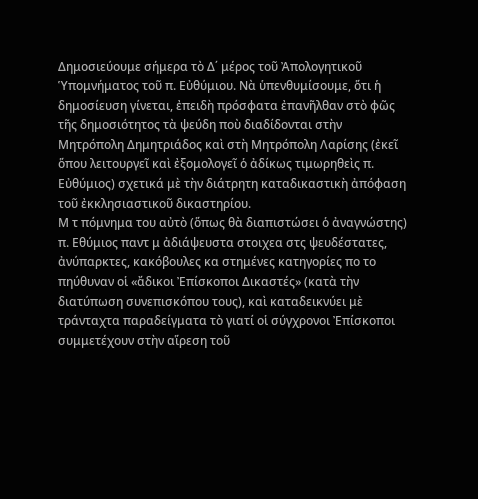Δημοσιεύουμε σήμερα τὸ Δ΄ μέρος τοῦ Ἀπολογητικοῦ Ὑπομνήματος τοῦ π. Εὐθύμιου. Νὰ ὑπενθυμίσουμε, ὅτι ἡ δημοσίευση γίνεται, ἐπειδὴ πρόσφατα ἐπανῆλθαν στὸ φῶς τῆς δημοσιότητος τὰ ψεύδη ποὺ διαδίδονται στὴν Μητρόπολη Δημητριάδος καὶ στὴ Μητρόπολη Λαρίσης (ἐκεῖ ὅπου λειτουργεῖ καὶ ἐξομολογεῖ ὁ ἀδίκως τιμωρηθεὶς π. Εὐθύμιος) σχετικά μὲ τὴν διάτρητη καταδικαστικὴ ἀπόφαση τοῦ ἐκκλησιαστικοῦ δικαστηρίου.
Μ τ πόμνημα του αὐτὸ (ὅπως θὰ διαπιστώσει ὁ ἀναγνώστης) π. Εθύμιος παντ μ ἀδιάψευστα στοιχεα στς ψευδέστατες, ἀνύπαρκτες, κακόβουλες κα στημένες κατηγορίες πο το πηύθυναν οἱ «ἄδικοι Ἐπίσκοποι Δικαστές» (κατὰ τὴν διατύπωση συνεπισκόπου τους), καὶ καταδεικνύει μὲ τράνταχτα παραδείγματα τὸ γιατί οἱ σύγχρονοι Ἐπίσκοποι συμμετέχουν στὴν αἵρεση τοῦ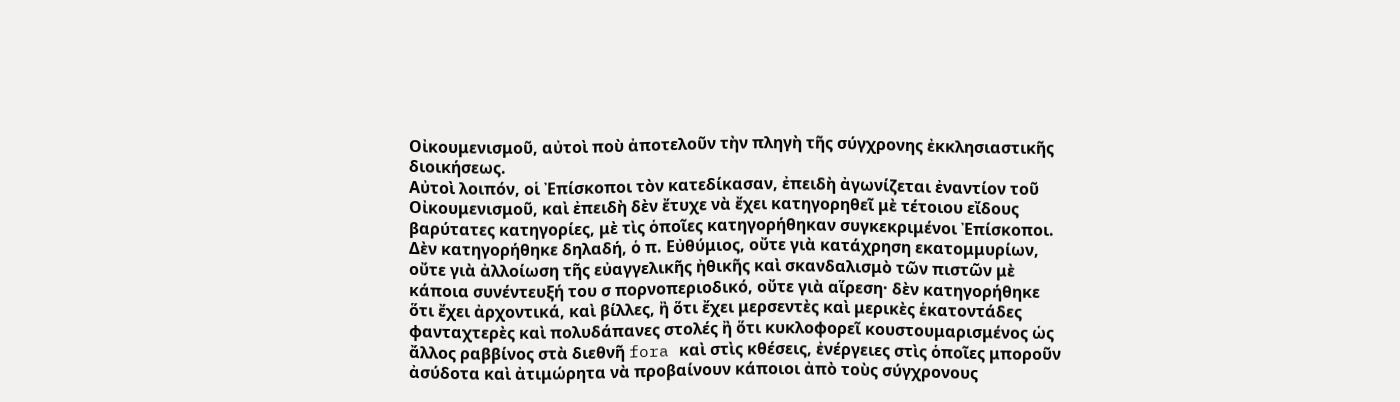Οἰκουμενισμοῦ, αὐτοὶ ποὺ ἀποτελοῦν τὴν πληγὴ τῆς σύγχρονης ἐκκλησιαστικῆς διοικήσεως.
Αὐτοὶ λοιπόν, οἱ Ἐπίσκοποι τὸν κατεδίκασαν, ἐπειδὴ ἀγωνίζεται ἐναντίον τοῦ Οἰκουμενισμοῦ, καὶ ἐπειδὴ δὲν ἔτυχε νὰ ἔχει κατηγορηθεῖ μὲ τέτοιου εἴδους βαρύτατες κατηγορίες, μὲ τὶς ὁποῖες κατηγορήθηκαν συγκεκριμένοι Ἐπίσκοποι. Δὲν κατηγορήθηκε δηλαδή, ὁ π. Εὐθύμιος, οὔτε γιὰ κατάχρηση εκατομμυρίων, οὔτε γιὰ ἀλλοίωση τῆς εὐαγγελικῆς ἠθικῆς καὶ σκανδαλισμὸ τῶν πιστῶν μὲ κάποια συνέντευξή του σ πορνοπεριοδικό, οὔτε γιὰ αἵρεση· δὲν κατηγορήθηκε ὅτι ἔχει ἀρχοντικά, καὶ βίλλες, ἢ ὅτι ἔχει μερσεντὲς καὶ μερικὲς ἑκατοντάδες φανταχτερὲς καὶ πολυδάπανες στολές ἢ ὅτι κυκλοφορεῖ κουστουμαρισμένος ὡς ἄλλος ραββίνος στὰ διεθνῆ fora καὶ στὶς κθέσεις, ἐνέργειες στὶς ὁποῖες μποροῦν ἀσύδοτα καὶ ἀτιμώρητα νὰ προβαίνουν κάποιοι ἀπὸ τοὺς σύγχρονους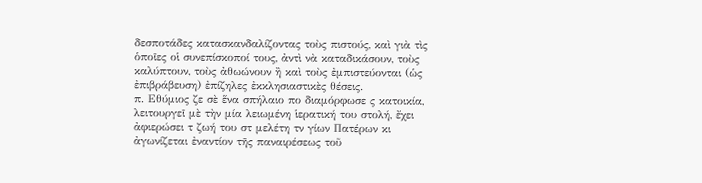δεσποτάδες κατασκανδαλίζοντας τοὺς πιστούς, καὶ γιὰ τὶς ὁποῖες οἱ συνεπίσκοποί τους, ἀντὶ νὰ καταδικάσουν, τοὺς καλύπτουν, τοὺς ἀθωώνουν ἢ καὶ τοὺς ἐμπιστεύονται (ὡς ἐπιβράβευση) ἐπίζηλες ἐκκλησιαστικὲς θέσεις.
π. Εθύμιος ζε σὲ ἕνα σπήλαιο πο διαμόρφωσε ς κατοικία, λειτουργεῖ μὲ τὴν μία λειωμένη ἱερατική του στολή, ἔχει ἀφιερώσει τ ζωή του στ μελέτη τν γίων Πατέρων κι ἀγωνίζεται ἐναντίον τῆς παναιρέσεως τοῦ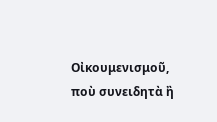Οἰκουμενισμοῦ, ποὺ συνειδητὰ ἢ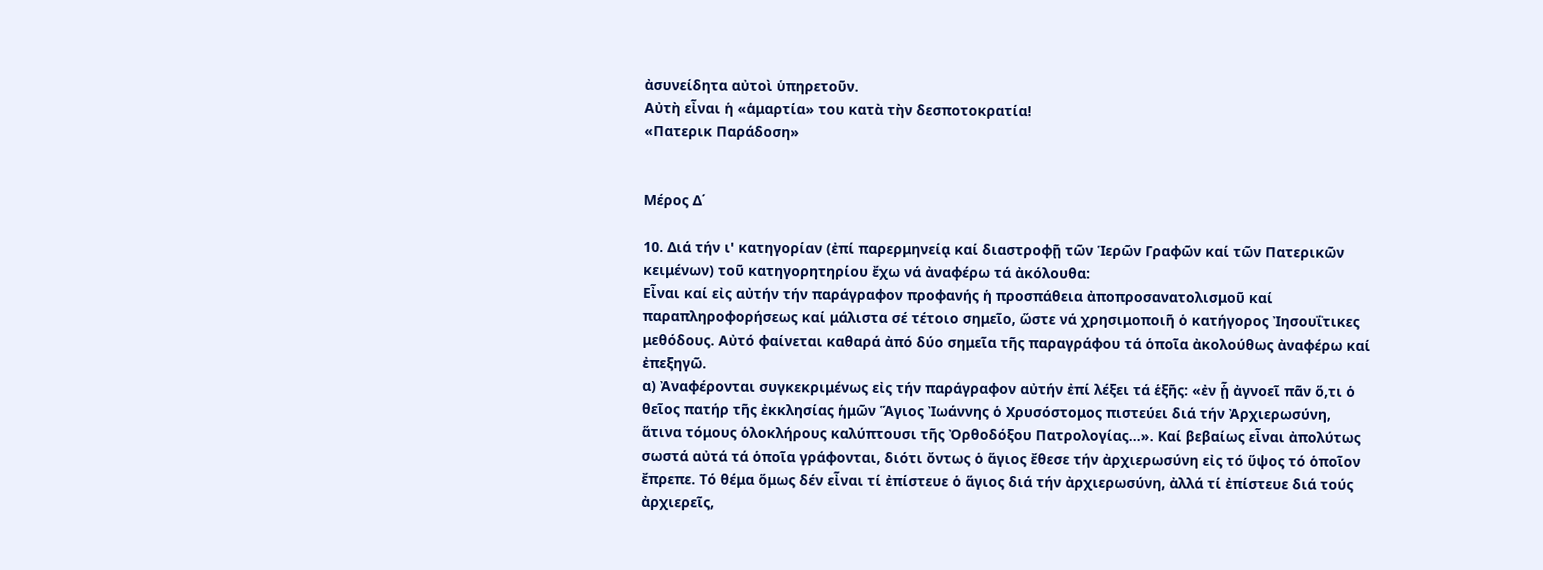ἀσυνείδητα αὐτοὶ ὑπηρετοῦν.
Αὐτὴ εἶναι ἡ «ἁμαρτία» του κατὰ τὴν δεσποτοκρατία!
«Πατερικ Παράδοση»


Μέρος Δ΄

10. Διά τήν ι' κατηγορίαν (ἐπί παρερμηνείᾳ καί διαστροφῇ τῶν Ἱερῶν Γραφῶν καί τῶν Πατερικῶν κειμένων) τοῦ κατηγορητηρίου ἔχω νά ἀναφέρω τά ἀκόλουθα:
Εἶναι καί εἰς αὐτήν τήν παράγραφον προφανής ἡ προσπάθεια ἀποπροσανατολισμοῦ καί παραπληροφορήσεως καί μάλιστα σέ τέτοιο σημεῖο, ὥστε νά χρησιμοποιῆ ὁ κατήγορος Ἰησουΐτικες μεθόδους. Αὐτό φαίνεται καθαρά ἀπό δύο σημεῖα τῆς παραγράφου τά ὁποῖα ἀκολούθως ἀναφέρω καί ἐπεξηγῶ.
α) Ἀναφέρονται συγκεκριμένως εἰς τήν παράγραφον αὐτήν ἐπί λέξει τά ἑξῆς: «ἐν ᾗ ἀγνοεῖ πᾶν ὅ,τι ὁ θεῖος πατήρ τῆς ἐκκλησίας ἡμῶν Ἅγιος Ἰωάννης ὁ Χρυσόστομος πιστεύει διά τήν Ἀρχιερωσύνη, ἅτινα τόμους ὁλοκλήρους καλύπτουσι τῆς Ὀρθοδόξου Πατρολογίας...». Καί βεβαίως εἶναι ἀπολύτως σωστά αὐτά τά ὁποῖα γράφονται, διότι ὄντως ὁ ἅγιος ἔθεσε τήν ἀρχιερωσύνη εἰς τό ὕψος τό ὁποῖον ἔπρεπε. Τό θέμα ὅμως δέν εἶναι τί ἐπίστευε ὁ ἅγιος διά τήν ἀρχιερωσύνη, ἀλλά τί ἐπίστευε διά τούς ἀρχιερεῖς,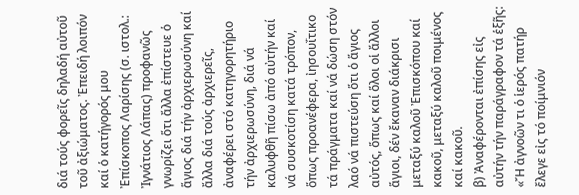διά τούς φορεῖς δηλαδή αὐτοῦ τοῦ ἀξιώματος. Ἐπειδή λοιπόν καί ὁ κατήγορός μου Ἐπίσκοπος Λαρίσης (σ. ιστολ.: Ἰγνάτιος Λάπας) προφανῶς γνωρίζει ὅτι ἄλλα ἐπίστευε ὁ ἅγιος διά τήν ἀρχιερωσύνη καί ἄλλα διά τούς ἀρχιερεῖς, ἀναφέρει στό κατηγορητήριο τήν ἀρχιερωσύνη, διά νά καλυφθῆ πίσω ἀπό αὐτήν καί νά συσκοτίση κατά τρόπον, ὅπως προανέφερα, ἰησουΐτικο τά πράγματα καί νά δώση στόν λαό νά πιστεύση ὅτι ὁ ἅγιος αὐτός, ὅπως καί ὅλοι οἱ ἄλλοι ἅγιοι, δέν ἔκαναν διάκρισι μεταξύ καλοῦ Ἐπισκόπου καί κακοῦ, μεταξύ καλοῦ ποιμένος καί κακοῦ.
β) Ἀναφέρονται ἐπίσης εἰς αὐτήν τήν παράγραφον τά ἑξῆς: «Ἤ ἀγνοῶν τι ὁ ἱερός πατήρ ἔλεγε εἰς τό ποίμνιόν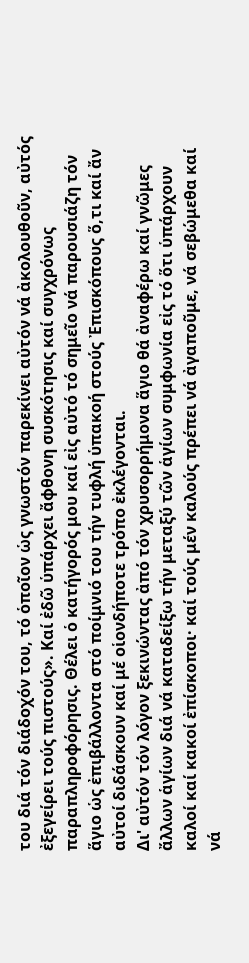του διά τόν διάδοχόν του, τό ὁποῖον ὡς γνωστόν παρεκίνει αὐτόν νά ἀκολουθοῦν, αὐτός ἐξεγείρει τούς πιστούς». Καί ἐδῶ ὑπάρχει ἄφθονη συσκότησις καί συγχρόνως παραπληροφόρησις. Θέλει ὁ κατήγορός μου καί εἰς αὐτό τό σημεῖο νά παρουσιάζη τόν ἅγιο ὡς ἐπιβάλλοντα στό ποίμνιό του τήν τυφλή ὑπακοή στούς Ἐπισκόπους ὅ,τι καί ἄν αὐτοί διδάσκουν καί μέ οἱονδήποτε τρόπο ἐκλέγονται.
Δι' αὐτόν τόν λόγον ξεκινώντας ἀπό τόν χρυσορρήμονα ἅγιο θά ἀναφέρω καί γνῶμες ἄλλων ἁγίων διά νά καταδείξω τήν μεταξύ τῶν ἁγίων συμφωνία εἰς τό ὅτι ὑπάρχουν καλοί καί κακοί ἐπίσκοποι· καί τούς μέν καλούς πρέπει νά ἀγαποῦμε, νά σεβώμεθα καί νά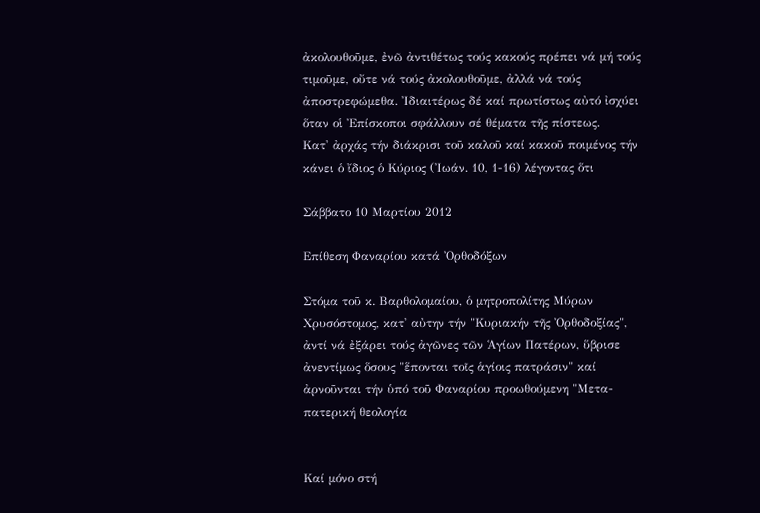ἀκολουθοῦμε, ἐνῶ ἀντιθέτως τούς κακούς πρέπει νά μή τούς τιμοῦμε, οὔτε νά τούς ἀκολουθοῦμε, ἀλλά νά τούς ἀποστρεφώμεθα. Ἰδιαιτέρως δέ καί πρωτίστως αὐτό ἰσχύει ὅταν οἱ Ἐπίσκοποι σφάλλουν σέ θέματα τῆς πίστεως.
Κατ' ἀρχάς τήν διάκρισι τοῦ καλοῦ καί κακοῦ ποιμένος τήν κάνει ὁ ἴδιος ὁ Κύριος (Ἰωάν. 10, 1-16) λέγοντας ὅτι

Σάββατο 10 Μαρτίου 2012

Επίθεση Φαναρίου κατά Ὀρθοδόξων

Στόμα τοῦ κ. Βαρθολομαίου, ὁ μητροπολίτης Μύρων Χρυσόστομος, κατ' αὐτην τήν "Κυριακήν τῆς Ὀρθοδοξίας", ἀντί νά ἐξάρει τούς ἀγῶνες τῶν Ἁγίων Πατέρων, ὕβρισε ἀνεντίμως ὅσους "ἕπονται τοῖς ἁγίοις πατράσιν" καί ἀρνοῦνται τήν ὑπό τοῦ Φαναρίου προωθούμενη "Μετα-πατερική θεολογία


Καί μόνο στή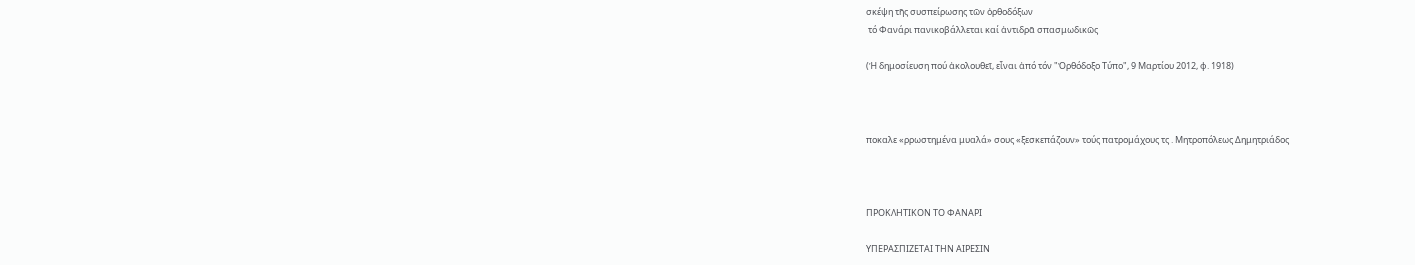σκέψη τῆς συσπείρωσης τῶν ὀρθοδόξων
 τό Φανάρι πανικοβάλλεται καί ἀντιδρᾶ σπασμωδικῶς

(Ἡ δημοσίευση πού ἀκολουθεῖ, εἶναι ἀπό τόν "Ὀρθόδοξο Τύπο", 9 Μαρτίου 2012, φ. 1918)



ποκαλε «ρρωστημένα μυαλά» σους «ξεσκεπάζουν» τούς πατρομάχους τς . Μητροπόλεως Δημητριάδος



ΠΡΟΚΛΗΤΙΚΟΝ ΤΟ ΦΑΝΑΡΙ

ΥΠΕΡΑΣΠΙΖΕΤΑΙ ΤΗΝ ΑΙΡΕΣΙΝ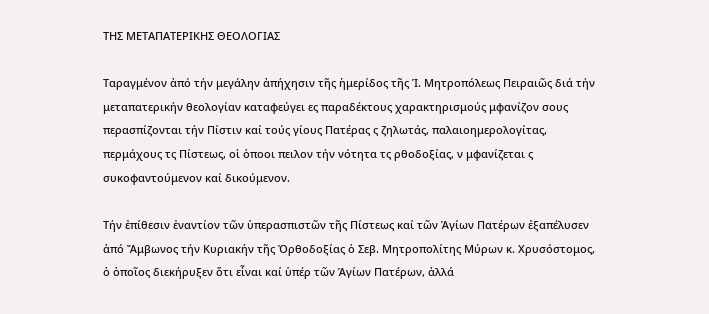ΤΗΣ ΜΕΤΑΠΑΤΕΡΙΚΗΣ ΘΕΟΛΟΓΙΑΣ

Ταραγμένον ἀπό τήν μεγάλην ἀπήχησιν τῆς ἡμερίδος τῆς Ἱ. Μητροπόλεως Πειραιῶς διά τήν μεταπατερικήν θεολογίαν καταφεύγει ες παραδέκτους χαρακτηρισμούς μφανίζον σους περασπίζονται τήν Πίστιν καί τούς γίους Πατέρας ς ζηλωτάς, παλαιοημερολογίτας, περμάχους τς Πίστεως, οἱ ὁποοι πειλον τήν νότητα τς ρθοδοξίας, ν μφανίζεται ς συκοφαντούμενον καί δικούμενον.

Τήν ἐπίθεσιν ἐναντίον τῶν ὑπερασπιστῶν τῆς Πίστεως καί τῶν Ἁγίων Πατέρων ἐξαπέλυσεν ἀπό Ἄμβωνος τήν Κυριακήν τῆς Ὀρθοδοξίας ὁ Σεβ. Μητροπολίτης Μύρων κ. Χρυσόστομος, ὁ ὁποῖος διεκήρυξεν ὅτι εἶναι καί ὑπέρ τῶν Ἁγίων Πατέρων, ἀλλά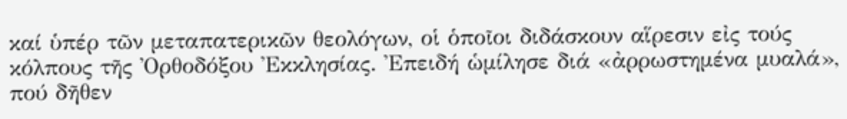καί ὑπέρ τῶν μεταπατερικῶν θεολόγων, οἱ ὁποῖοι διδάσκουν αἵρεσιν εἰς τούς κόλπους τῆς Ὀρθοδόξου Ἐκκλησίας. Ἐπειδή ὡμίλησε διά «ἀρρωστημένα μυαλά», πού δῆθεν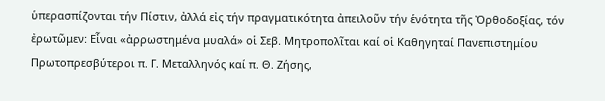ὑπερασπίζονται τήν Πίστιν, ἀλλά εἰς τήν πραγματικότητα ἀπειλοῦν τήν ἑνότητα τῆς Ὀρθοδοξίας, τόν ἐρωτῶμεν: Εἶναι «ἀρρωστημένα μυαλά» οἱ Σεβ. Μητροπολῖται καί οἱ Καθηγηταί Πανεπιστημίου Πρωτοπρεσβύτεροι π. Γ. Μεταλληνός καί π. Θ. Ζήσης,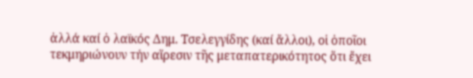ἀλλά καί ὁ λαϊκός Δημ. Τσελεγγίδης (καί ἄλλοι), οἱ ὁποῖοι τεκμηριώνουν τήν αἵρεσιν τῆς μεταπατερικότητος ὅτι ἔχει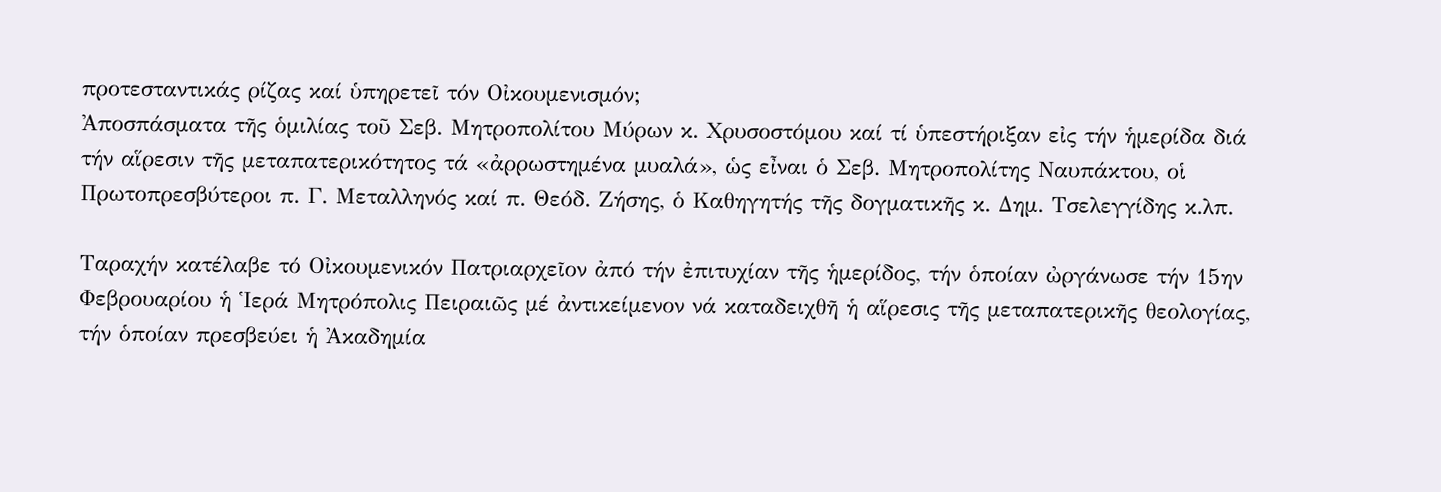προτεσταντικάς ρίζας καί ὑπηρετεῖ τόν Οἰκουμενισμόν;
Ἀποσπάσματα τῆς ὁμιλίας τοῦ Σεβ. Μητροπολίτου Μύρων κ. Χρυσοστόμου καί τί ὑπεστήριξαν εἰς τήν ἡμερίδα διά τήν αἵρεσιν τῆς μεταπατερικότητος τά «ἀρρωστημένα μυαλά», ὡς εἶναι ὁ Σεβ. Μητροπολίτης Ναυπάκτου, οἱ Πρωτοπρεσβύτεροι π. Γ. Μεταλληνός καί π. Θεόδ. Ζήσης, ὁ Καθηγητής τῆς δογματικῆς κ. Δημ. Τσελεγγίδης κ.λπ.

Ταραχήν κατέλαβε τό Οἰκουμενικόν Πατριαρχεῖον ἀπό τήν ἐπιτυχίαν τῆς ἡμερίδος, τήν ὁποίαν ὠργάνωσε τήν 15ην Φεβρουαρίου ἡ Ἱερά Μητρόπολις Πειραιῶς μέ ἀντικείμενον νά καταδειχθῆ ἡ αἵρεσις τῆς μεταπατερικῆς θεολογίας, τήν ὁποίαν πρεσβεύει ἡ Ἀκαδημία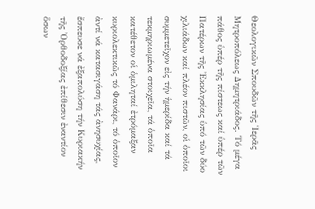Θεολογικῶν Σπουδῶν τῆς Ἱερᾶς Μητροπόλεως Δημητριάδος. Τό μέγα πάθος ὑπέρ τῆς πίστεως καί ὑπέρ τῶν Πατέρων τῆς Ἐκκλησίας ὑπό τῶν δύο χιλιάδων καί πλέον πιστῶν, οἱ ὁποῖοι συμμετεῖχον εἰς τήν ἡμερίδα καί τά τεκμηριωμένα στοιχεῖα, τά ὁποῖα κατέθετον οἱ ὁμιληταί ἐτρόμαξαν κυριολεκτικῶς τό Φανάρι, τό ὁποῖον ἀντί νά κατασιγάση τάς ἀνησυχίας, ἔσπευσε νά ἐξαπολύση τήν Κυριακήν τῆς Ὀρθοδοξίας ἐπίθεσιν ἐναντίον ὅσων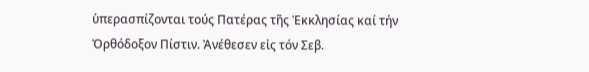ὑπερασπίζονται τούς Πατέρας τῆς Ἐκκλησίας καί τήν Ὀρθόδοξον Πίστιν. Ἀνέθεσεν εἰς τόν Σεβ.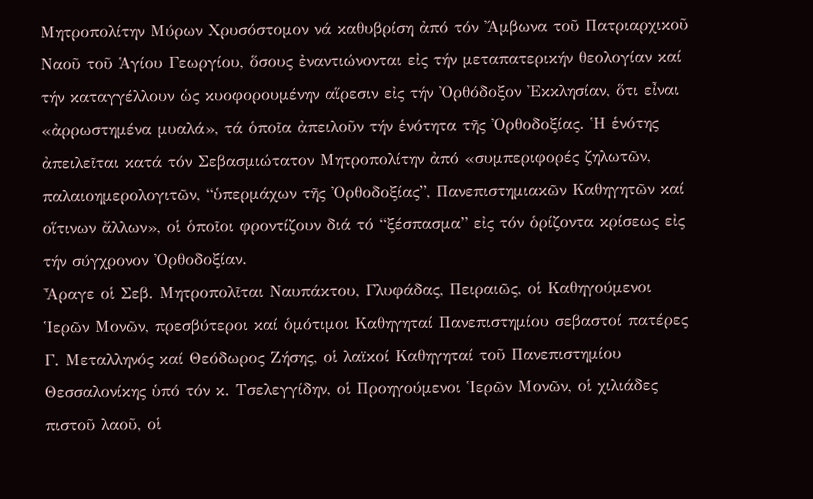Μητροπολίτην Μύρων Χρυσόστομον νά καθυβρίση ἀπό τόν Ἄμβωνα τοῦ Πατριαρχικοῦ Ναοῦ τοῦ Ἁγίου Γεωργίου, ὅσους ἐναντιώνονται εἰς τήν μεταπατερικήν θεολογίαν καί τήν καταγγέλλουν ὡς κυοφορουμένην αἵρεσιν εἰς τήν Ὀρθόδοξον Ἐκκλησίαν, ὅτι εἶναι «ἀρρωστημένα μυαλά», τά ὁποῖα ἀπειλοῦν τήν ἑνότητα τῆς Ὀρθοδοξίας. Ἡ ἑνότης ἀπειλεῖται κατά τόν Σεβασμιώτατον Μητροπολίτην ἀπό «συμπεριφορές ζηλωτῶν, παλαιοημερολογιτῶν, “ὑπερμάχων τῆς Ὀρθοδοξίας”, Πανεπιστημιακῶν Καθηγητῶν καί οἵτινων ἄλλων», οἱ ὁποῖοι φροντίζουν διά τό “ξέσπασμα” εἰς τόν ὁρίζοντα κρίσεως εἰς τήν σύγχρονον Ὀρθοδοξίαν.
Ἆραγε οἱ Σεβ. Μητροπολῖται Ναυπάκτου, Γλυφάδας, Πειραιῶς, οἱ Καθηγούμενοι Ἱερῶν Μονῶν, πρεσβύτεροι καί ὁμότιμοι Καθηγηταί Πανεπιστημίου σεβαστοί πατέρες Γ. Μεταλληνός καί Θεόδωρος Ζήσης, οἱ λαϊκοί Καθηγηταί τοῦ Πανεπιστημίου Θεσσαλονίκης ὑπό τόν κ. Τσελεγγίδην, οἱ Προηγούμενοι Ἱερῶν Μονῶν, οἱ χιλιάδες πιστοῦ λαοῦ, οἱ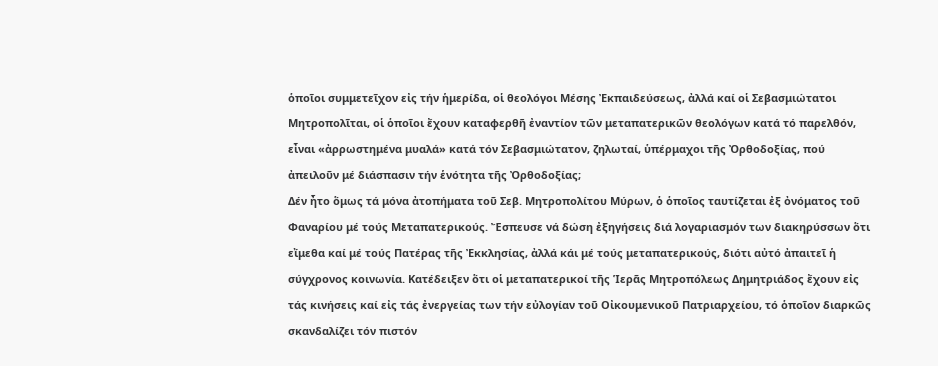ὁποῖοι συμμετεῖχον εἰς τήν ἡμερίδα, οἱ θεολόγοι Μέσης Ἐκπαιδεύσεως, ἀλλά καί οἱ Σεβασμιώτατοι Μητροπολῖται, οἱ ὁποῖοι ἔχουν καταφερθῆ ἐναντίον τῶν μεταπατερικῶν θεολόγων κατά τό παρελθόν, εἶναι «ἀρρωστημένα μυαλά» κατά τόν Σεβασμιώτατον, ζηλωταί, ὑπέρμαχοι τῆς Ὀρθοδοξίας, πού ἀπειλοῦν μέ διάσπασιν τήν ἑνότητα τῆς Ὀρθοδοξίας;
Δέν ἦτο ὅμως τά μόνα ἀτοπήματα τοῦ Σεβ. Μητροπολίτου Μύρων, ὁ ὁποῖος ταυτίζεται ἐξ ὀνόματος τοῦ Φαναρίου μέ τούς Μεταπατερικούς. Ἔσπευσε νά δώση ἐξηγήσεις διά λογαριασμόν των διακηρύσσων ὅτι εἴμεθα καί μέ τούς Πατέρας τῆς Ἐκκλησίας, ἀλλά κάι μέ τούς μεταπατερικούς, διότι αὐτό ἀπαιτεῖ ἡ σύγχρονος κοινωνία. Κατέδειξεν ὅτι οἱ μεταπατερικοί τῆς Ἱερᾶς Μητροπόλεως Δημητριάδος ἔχουν εἰς τάς κινήσεις καί εἰς τάς ἐνεργείας των τήν εὐλογίαν τοῦ Οἰκουμενικοῦ Πατριαρχείου, τό ὁποῖον διαρκῶς σκανδαλίζει τόν πιστόν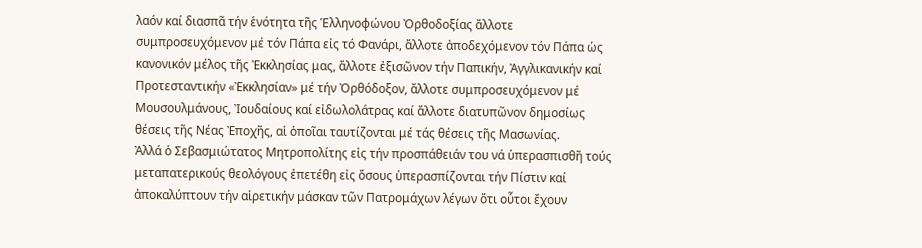λαόν καί διασπᾶ τήν ἑνότητα τῆς Ἑλληνοφώνου Ὀρθοδοξίας ἄλλοτε συμπροσευχόμενον μέ τόν Πάπα εἰς τό Φανάρι, ἄλλοτε ἀποδεχόμενον τόν Πάπα ὡς κανονικόν μέλος τῆς Ἐκκλησίας μας, ἄλλοτε ἐξισῶνον τήν Παπικήν, Ἀγγλικανικήν καί Προτεσταντικήν «Ἐκκλησίαν» μέ τήν Ὀρθόδοξον, ἄλλοτε συμπροσευχόμενον μέ Μουσουλμάνους, Ἰουδαίους καί εἰδωλολάτρας καί ἄλλοτε διατυπῶνον δημοσίως θέσεις τῆς Νέας Ἐποχῆς, αἱ ὁποῖαι ταυτίζονται μέ τάς θέσεις τῆς Μασωνίας.
Ἀλλά ὁ Σεβασμιώτατος Μητροπολίτης εἰς τήν προσπάθειάν του νά ὑπερασπισθῆ τούς μεταπατερικούς θεολόγους ἐπετέθη εἰς ὅσους ὑπερασπίζονται τήν Πίστιν καί ἀποκαλύπτουν τήν αἱρετικήν μάσκαν τῶν Πατρομάχων λέγων ὅτι οὗτοι ἔχουν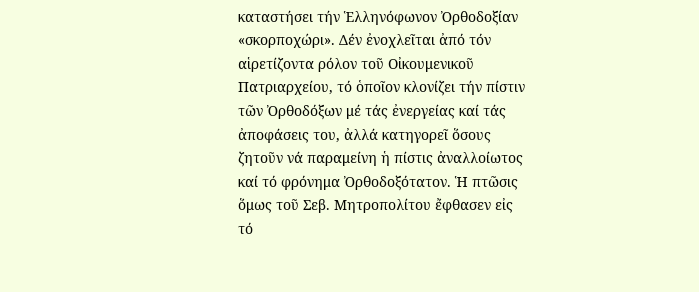καταστήσει τήν Ἑλληνόφωνον Ὀρθοδοξίαν «σκορποχώρι». Δέν ἐνοχλεῖται ἀπό τόν αἱρετίζοντα ρόλον τοῦ Οἰκουμενικοῦ Πατριαρχείου, τό ὁποῖον κλονίζει τήν πίστιν τῶν Ὀρθοδόξων μέ τάς ἐνεργείας καί τάς ἀποφάσεις του, ἀλλά κατηγορεῖ ὅσους ζητοῦν νά παραμείνη ἡ πίστις ἀναλλοίωτος καί τό φρόνημα Ὀρθοδοξότατον. Ἡ πτῶσις ὅμως τοῦ Σεβ. Μητροπολίτου ἔφθασεν εἰς τό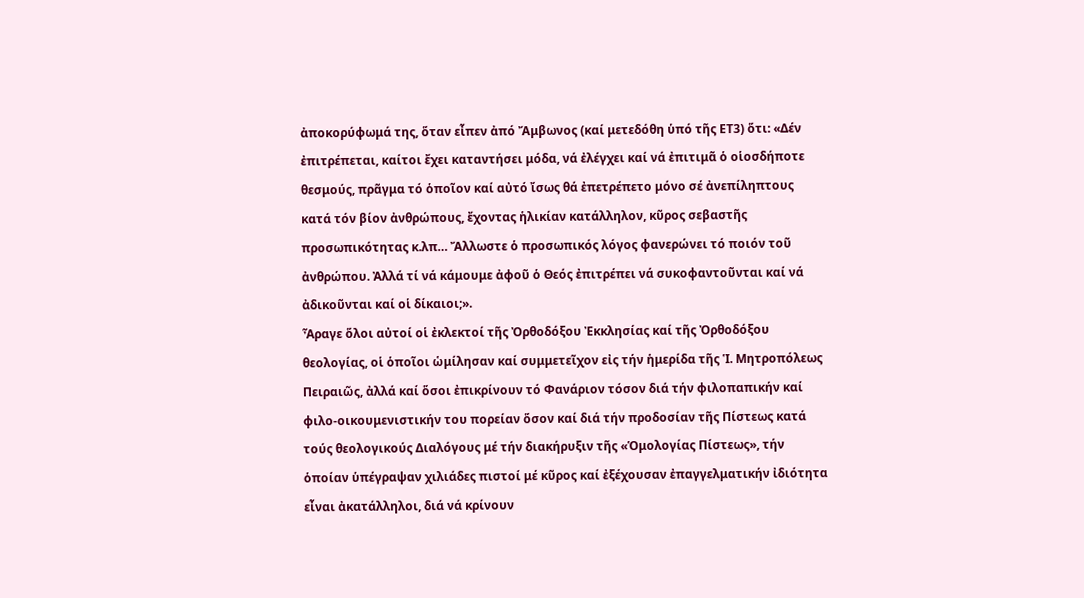ἀποκορύφωμά της, ὅταν εἶπεν ἀπό Ἄμβωνος (καί μετεδόθη ὑπό τῆς ΕΤ3) ὅτι: «Δέν ἐπιτρέπεται, καίτοι ἔχει καταντήσει μόδα, νά ἐλέγχει καί νά ἐπιτιμᾶ ὁ οἱοσδήποτε θεσμούς, πρᾶγμα τό ὁποῖον καί αὐτό ἴσως θά ἐπετρέπετο μόνο σέ ἀνεπίληπτους κατά τόν βίον ἀνθρώπους, ἔχοντας ἡλικίαν κατάλληλον, κῦρος σεβαστῆς προσωπικότητας κ.λπ… Ἄλλωστε ὁ προσωπικός λόγος φανερώνει τό ποιόν τοῦ ἀνθρώπου. Ἀλλά τί νά κάμουμε ἀφοῦ ὁ Θεός ἐπιτρέπει νά συκοφαντοῦνται καί νά ἀδικοῦνται καί οἱ δίκαιοι;».
Ἆραγε ὅλοι αὐτοί οἱ ἐκλεκτοί τῆς Ὀρθοδόξου Ἐκκλησίας καί τῆς Ὀρθοδόξου θεολογίας, οἱ ὁποῖοι ὡμίλησαν καί συμμετεῖχον εἰς τήν ἡμερίδα τῆς Ἱ. Μητροπόλεως Πειραιῶς, ἀλλά καί ὅσοι ἐπικρίνουν τό Φανάριον τόσον διά τήν φιλοπαπικήν καί φιλο-οικουμενιστικήν του πορείαν ὅσον καί διά τήν προδοσίαν τῆς Πίστεως κατά τούς θεολογικούς Διαλόγους μέ τήν διακήρυξιν τῆς «Ὁμολογίας Πίστεως», τήν ὁποίαν ὑπέγραψαν χιλιάδες πιστοί μέ κῦρος καί ἐξέχουσαν ἐπαγγελματικήν ἰδιότητα εἶναι ἀκατάλληλοι, διά νά κρίνουν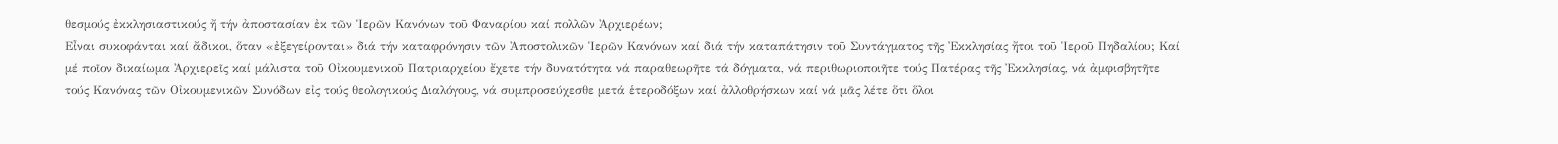θεσμούς ἐκκλησιαστικούς ἤ τήν ἀποστασίαν ἐκ τῶν Ἱερῶν Κανόνων τοῦ Φαναρίου καί πολλῶν Ἀρχιερέων;
Εἶναι συκοφάνται καί ἄδικοι, ὅταν «ἐξεγείρονται» διά τήν καταφρόνησιν τῶν Ἀποστολικῶν Ἱερῶν Κανόνων καί διά τήν καταπάτησιν τοῦ Συντάγματος τῆς Ἐκκλησίας ἤτοι τοῦ Ἱεροῦ Πηδαλίου; Καί μέ ποῖον δικαίωμα Ἀρχιερεῖς καί μάλιστα τοῦ Οἰκουμενικοῦ Πατριαρχείου ἔχετε τήν δυνατότητα νά παραθεωρῆτε τά δόγματα, νά περιθωριοποιῆτε τούς Πατέρας τῆς Ἐκκλησίας, νά ἀμφισβητῆτε τούς Κανόνας τῶν Οἰκουμενικῶν Συνόδων εἰς τούς θεολογικούς Διαλόγους, νά συμπροσεύχεσθε μετά ἑτεροδόξων καί ἀλλοθρήσκων καί νά μᾶς λέτε ὅτι ὅλοι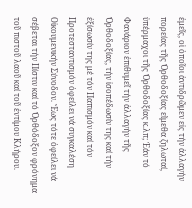ἐμεῖς, οἱ ὁποῖοι ἀντιδρῶμεν εἰς τήν ἀλλαγήν πορείας τῆς Ὀρθοδοξίας εἴμεθα ζηλωταί, ὑπέρμαχοι τῆς Ὀρθοδοξίας κ.λπ; Ἐάν τό Φανάριον ἐπιθυμεῖ τήν ἀλλαγήν τῆς Ὀρθοδοξίας, τήν ἰσοπέδωσίν της καί τήν ἐξίσωσίν της μέ τόν Παπισμόν καί τόν Προτεσταντισμόν ὀφείλει νά συγκαλέση Οἰκουμενικήν Σύνοδον. Ἕως τότε ὀφείλει νά σέβεται τήν Πίστιν καί τό Ὀρθόδοξον φρόνημα τοῦ πιστοῦ λαοῦ καί τοῦ ἐντίμου Κλήρου.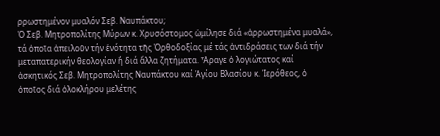ρρωστημένον μυαλόν Σεβ. Ναυπάκτου;
Ὁ Σεβ. Μητροπολίτης Μύρων κ. Χρυσόστομος ὡμίλησε διά «ἀρρωστημένα μυαλά», τά ὁποῖα ἀπειλοῦν τήν ἑνότητα τῆς Ὀρθοδοξίας μέ τάς ἀντιδράσεις των διά τήν μεταπατερικήν θεολογίαν ἤ διά ἄλλα ζητήματα. Ἆραγε ὁ λογιώτατος καί ἀσκητικός Σεβ. Μητροπολίτης Ναυπάκτου καί Ἁγίου Βλασίου κ. Ἱερόθεος, ὁ ὁποῖος διά ὁλοκλήρου μελέτης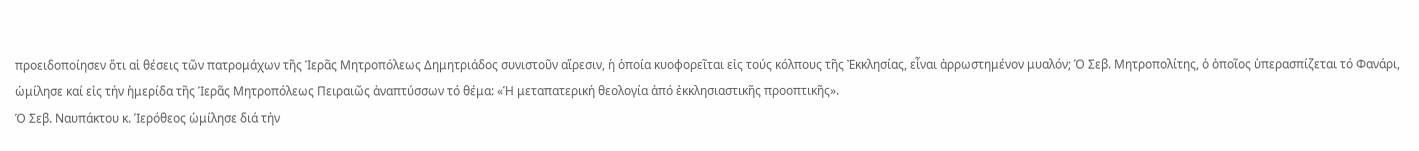προειδοποίησεν ὅτι αἱ θέσεις τῶν πατρομάχων τῆς Ἱερᾶς Μητροπόλεως Δημητριάδος συνιστοῦν αἵρεσιν, ἡ ὁποία κυοφορεῖται εἰς τούς κόλπους τῆς Ἐκκλησίας, εἶναι ἀρρωστημένον μυαλόν; Ὁ Σεβ. Μητροπολίτης, ὁ ὁποῖος ὑπερασπίζεται τό Φανάρι, ὡμίλησε καί εἰς τήν ἡμερίδα τῆς Ἱερᾶς Μητροπόλεως Πειραιῶς ἀναπτύσσων τό θέμα: «Ἡ μεταπατερική θεολογία ἀπό ἐκκλησιαστικῆς προοπτικῆς».
Ὁ Σεβ. Ναυπάκτου κ. Ἱερόθεος ὡμίλησε διά τήν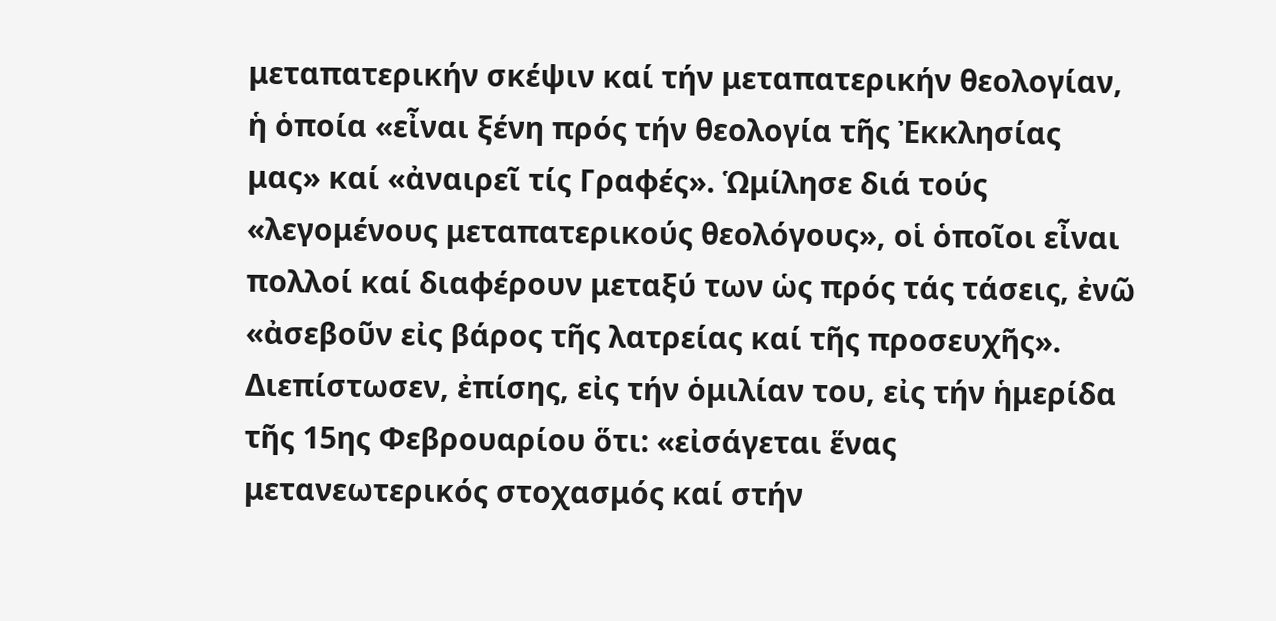μεταπατερικήν σκέψιν καί τήν μεταπατερικήν θεολογίαν, ἡ ὁποία «εἶναι ξένη πρός τήν θεολογία τῆς Ἐκκλησίας μας» καί «ἀναιρεῖ τίς Γραφές». Ὡμίλησε διά τούς «λεγομένους μεταπατερικούς θεολόγους», οἱ ὁποῖοι εἶναι πολλοί καί διαφέρουν μεταξύ των ὡς πρός τάς τάσεις, ἐνῶ «ἀσεβοῦν εἰς βάρος τῆς λατρείας καί τῆς προσευχῆς». Διεπίστωσεν, ἐπίσης, εἰς τήν ὁμιλίαν του, εἰς τήν ἡμερίδα τῆς 15ης Φεβρουαρίου ὅτι: «εἰσάγεται ἕνας μετανεωτερικός στοχασμός καί στήν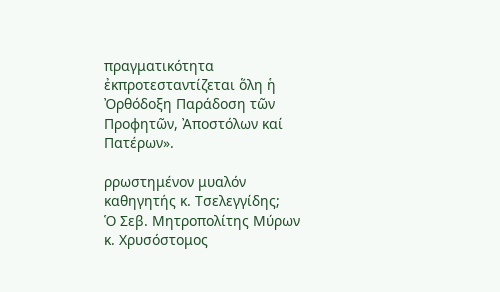πραγματικότητα ἐκπροτεσταντίζεται ὅλη ἡ Ὀρθόδοξη Παράδοση τῶν Προφητῶν, Ἀποστόλων καί Πατέρων».

ρρωστημένον μυαλόν καθηγητής κ. Τσελεγγίδης;
Ὁ Σεβ. Μητροπολίτης Μύρων κ. Χρυσόστομος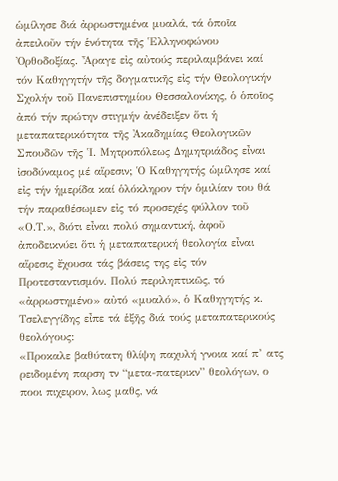ὡμίλησε διά ἀρρωστημένα μυαλά, τά ὁποῖα ἀπειλοῦν τήν ἑνότητα τῆς Ἑλληνοφώνου Ὀρθοδοξίας. Ἆραγε εἰς αὐτούς περιλαμβάνει καί τόν Καθηγητήν τῆς δογματικῆς εἰς τήν Θεολογικήν Σχολήν τοῦ Πανεπιστημίου Θεσσαλονίκης, ὁ ὁποῖος ἀπό τήν πρώτην στιγμήν ἀνέδειξεν ὅτι ἡ μεταπατερικότητα τῆς Ἀκαδημίας Θεολογικῶν Σπουδῶν τῆς Ἱ. Μητροπόλεως Δημητριάδος εἶναι ἰσοδύναμος μέ αἵρεσιν; Ὁ Καθηγητής ὡμίλησε καί εἰς τήν ἡμερίδα καί ὁλόκληρον τήν ὁμιλίαν του θά τήν παραθέσωμεν εἰς τό προσεχές φύλλον τοῦ «Ο.Τ.», διότι εἶναι πολύ σημαντική, ἀφοῦ ἀποδεικνύει ὅτι ἡ μεταπατερική θεολογία εἶναι αἵρεσις ἔχουσα τάς βάσεις της εἰς τόν Προτεσταντισμόν. Πολύ περιληπτικῶς, τό «ἀρρωστημένο» αὐτό «μυαλό», ὁ Καθηγητής κ. Τσελεγγίδης εἶπε τά ἑξῆς διά τούς μεταπατερικούς θεολόγους:
«Προκαλε βαθύτατη θλίψη παχυλή γνοια καί π’ ατς ρειδομένη παρση τν “μετα-πατερικν” θεολόγων, ο ποοι πιχειρον, λως μαθς, νά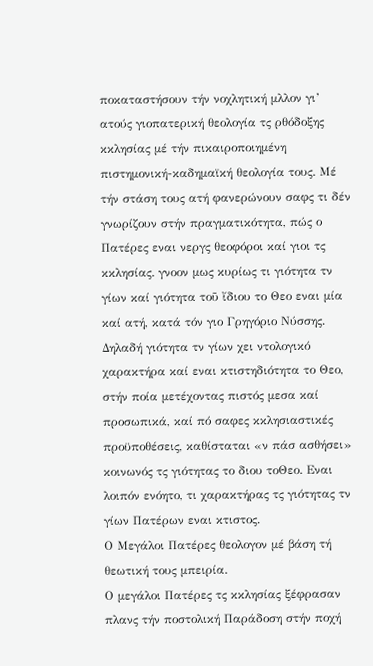ποκαταστήσουν τήν νοχλητική μλλον γι’ ατούς γιοπατερική θεολογία τς ρθόδοξης κκλησίας μέ τήν πικαιροποιημένη πιστημονική-καδημαϊκή θεολογία τους. Μέ τήν στάση τους ατή φανερώνουν σαφς τι δέν γνωρίζουν στήν πραγματικότητα, πώς ο Πατέρες εναι νεργς θεοφόροι καί γιοι τς κκλησίας. γνοον μως κυρίως τι γιότητα τν γίων καί γιότητα τοῦ ἴδιου το Θεο εναι μία καί ατή, κατά τόν γιο Γρηγόριο Νύσσης. Δηλαδή γιότητα τν γίων χει ντολογικό χαρακτήρα καί εναι κτιστηδιότητα το Θεο, στήν ποία μετέχοντας πιστός μεσα καί προσωπικά, καί πό σαφες κκλησιαστικές προϋποθέσεις, καθίσταται «ν πάσ ασθήσει» κοινωνός τς γιότητας το διου τοΘεο. Εναι λοιπόν ενόητο, τι χαρακτήρας τς γιότητας τν γίων Πατέρων εναι κτιστος.
Ο Μεγάλοι Πατέρες θεολογον μέ βάση τή θεωτική τους μπειρία.
Ο μεγάλοι Πατέρες τς κκλησίας ξέφρασαν πλανς τήν ποστολική Παράδοση στήν ποχή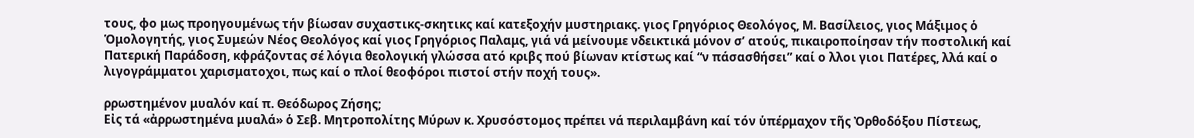τους, φο μως προηγουμένως τήν βίωσαν συχαστικς-σκητικς καί κατεξοχήν μυστηριακς. γιος Γρηγόριος Θεολόγος, Μ. Βασίλειος, γιος Μάξιμος ὁ Ὁμολογητής, γιος Συμεών Νέος Θεολόγος καί γιος Γρηγόριος Παλαμς, γιά νά μείνουμε νδεικτικά μόνον σ’ ατούς, πικαιροποίησαν τήν ποστολική καί Πατερική Παράδοση, κφράζοντας σέ λόγια θεολογική γλώσσα ατό κριβς πού βίωναν κτίστως καί “ν πάσασθήσει” καί ο λλοι γιοι Πατέρες, λλά καί ο λιγογράμματοι χαρισματοχοι, πως καί ο πλοί θεοφόροι πιστοί στήν ποχή τους».

ρρωστημένον μυαλόν καί π. Θεόδωρος Ζήσης;
Εἰς τά «ἀρρωστημένα μυαλά» ὁ Σεβ. Μητροπολίτης Μύρων κ. Χρυσόστομος πρέπει νά περιλαμβάνη καί τόν ὑπέρμαχον τῆς Ὀρθοδόξου Πίστεως,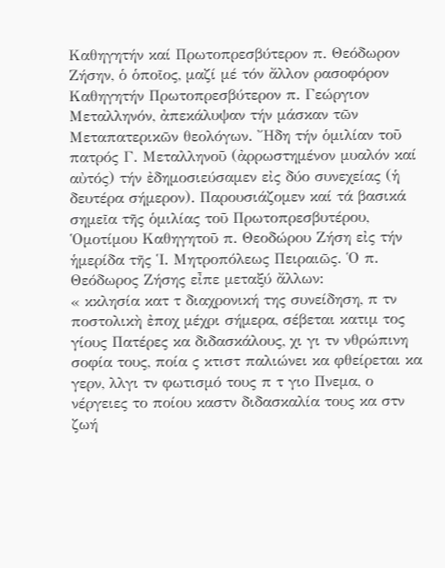Καθηγητήν καί Πρωτοπρεσβύτερον π. Θεόδωρον Ζήσην, ὁ ὁποῖος, μαζί μέ τόν ἄλλον ρασοφόρον Καθηγητήν Πρωτοπρεσβύτερον π. Γεώργιον Μεταλληνόν, ἀπεκάλυψαν τήν μάσκαν τῶν Μεταπατερικῶν θεολόγων. Ἤδη τήν ὁμιλίαν τοῦ πατρός Γ. Μεταλληνοῦ (ἀρρωστημένον μυαλόν καί αὐτός) τήν ἐδημοσιεύσαμεν εἰς δύο συνεχείας (ἡ δευτέρα σήμερον). Παρουσιάζομεν καί τά βασικά σημεῖα τῆς ὁμιλίας τοῦ Πρωτοπρεσβυτέρου, Ὁμοτίμου Καθηγητοῦ π. Θεοδώρου Ζήση εἰς τήν ἡμερίδα τῆς Ἱ. Μητροπόλεως Πειραιῶς. Ὁ π. Θεόδωρος Ζήσης εἶπε μεταξύ ἄλλων:
« κκλησία κατ τ διαχρονική της συνείδηση, π τν ποστολικὴ ἐποχ μέχρι σήμερα, σέβεται κατιμ τος γίους Πατέρες κα διδασκάλους, χι γι τν νθρώπινη σοφία τους, ποία ς κτιστ παλιώνει κα φθείρεται κα γερν, λλγι τν φωτισμό τους π τ γιο Πνεμα, ο νέργειες το ποίου καστν διδασκαλία τους κα στν ζωή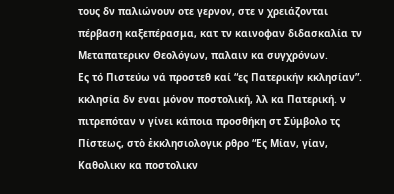τους δν παλιώνουν οτε γερνον, στε ν χρειάζονται πέρβαση καξεπέρασμα, κατ τν καινοφαν διδασκαλία τν Μεταπατερικν Θεολόγων, παλαιν κα συγχρόνων.
Ες τό Πιστεύω νά προστεθ καί “ες Πατερικήν κκλησίαν”.
κκλησία δν εναι μόνον ποστολική, λλ κα Πατερική. ν πιτρεπόταν ν γίνει κάποια προσθήκη στ Σύμβολο τς Πίστεως, στὸ ἐκκλησιολογικ ρθρο “Ες Μίαν, γίαν, Καθολικν κα ποστολικν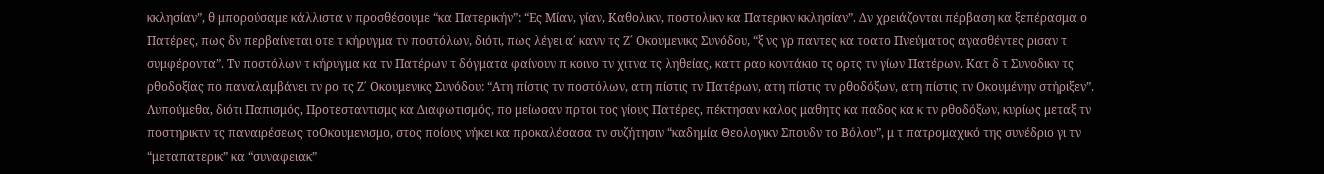κκλησίαν”, θ μπορούσαμε κάλλιστα ν προσθέσουμε “κα Πατερικήν”: “Ες Μίαν, γίαν, Καθολικν, ποστολικν κα Πατερικν κκλησίαν”. Δν χρειάζονται πέρβαση κα ξεπέρασμα ο Πατέρες, πως δν περβαίνεται οτε τ κήρυγμα τν ποστόλων, διότι, πως λέγει α΄ κανν τς Ζ΄ Οκουμενικς Συνόδου, “ξ νς γρ παντες κα τοατο Πνεύματος αγασθέντες ρισαν τ συμφέροντα”. Τν ποστόλων τ κήρυγμα κα τν Πατέρων τ δόγματα φαίνουν π κοινο τν χιτνα τς ληθείας, καττ ραο κοντάκιο τς ορτς τν γίων Πατέρων. Κατ δ τ Συνοδικν τς ρθοδοξίας πο παναλαμβάνει τν ρο τς Ζ΄ Οκουμενικς Συνόδου: “Ατη πίστις τν ποστόλων, ατη πίστις τν Πατέρων, ατη πίστις τν ρθοδόξων, ατη πίστις τν Οκουμένην στήριξεν”.
Λυπούμεθα, διότι Παπισμός, Προτεσταντισμς κα Διαφωτισμός, πο μείωσαν πρτοι τος γίους Πατέρες, πέκτησαν καλος μαθητς κα παδος κα κ τν ρθοδόξων, κυρίως μεταξ τν ποστηρικτν τς παναιρέσεως τοΟκουμενισμο, στος ποίους νήκει κα προκαλέσασα τν συζήτησιν “καδημία Θεολογικν Σπουδν το Βόλου”, μ τ πατρομαχικό της συνέδριο γι τν “μεταπατερικ” κα “συναφειακ”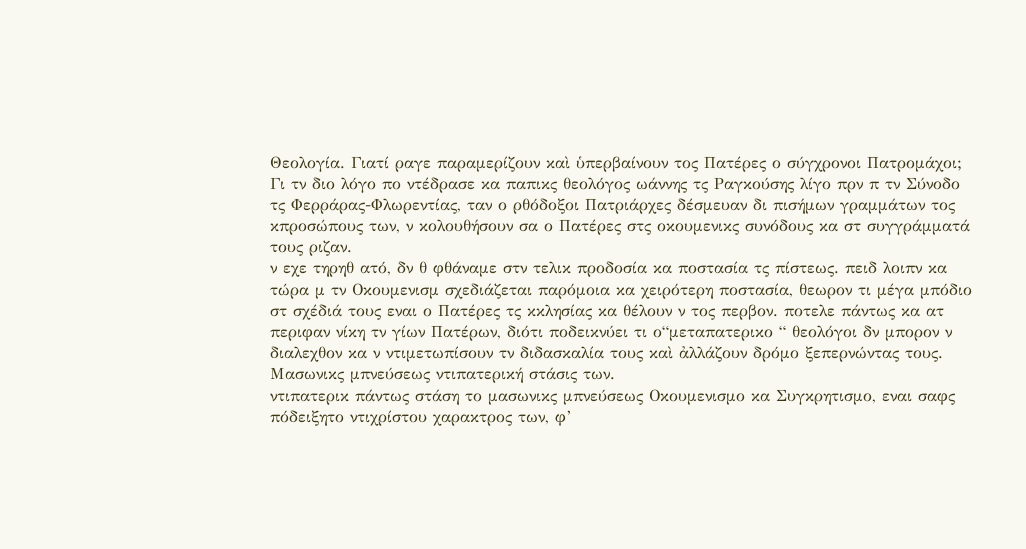Θεολογία. Γιατί ραγε παραμερίζουν καὶ ὑπερβαίνουν τος Πατέρες ο σύγχρονοι Πατρομάχοι; Γι τν διο λόγο πο ντέδρασε κα παπικς θεολόγος ωάννης τς Ραγκούσης λίγο πρν π τν Σύνοδο τς Φερράρας-Φλωρεντίας, ταν ο ρθόδοξοι Πατριάρχες δέσμευαν δι πισήμων γραμμάτων τος κπροσώπους των, ν κολουθήσουν σα ο Πατέρες στς οκουμενικς συνόδους κα στ συγγράμματά τους ριζαν.
ν εχε τηρηθ ατό, δν θ φθάναμε στν τελικ προδοσία κα ποστασία τς πίστεως. πειδ λοιπν κα τώρα μ τν Οκουμενισμ σχεδιάζεται παρόμοια κα χειρότερη ποστασία, θεωρον τι μέγα μπόδιο στ σχέδιά τους εναι ο Πατέρες τς κκλησίας κα θέλουν ν τος περβον. ποτελε πάντως κα ατ περιφαν νίκη τν γίων Πατέρων, διότι ποδεικνύει τι ο“μεταπατερικο “ θεολόγοι δν μπορον ν διαλεχθον κα ν ντιμετωπίσουν τν διδασκαλία τους καὶ ἀλλάζουν δρόμο ξεπερνώντας τους.
Μασωνικς μπνεύσεως ντιπατερική στάσις των.
ντιπατερικ πάντως στάση το μασωνικς μπνεύσεως Οκουμενισμο κα Συγκρητισμο, εναι σαφς πόδειξητο ντιχρίστου χαρακτρος των, φ’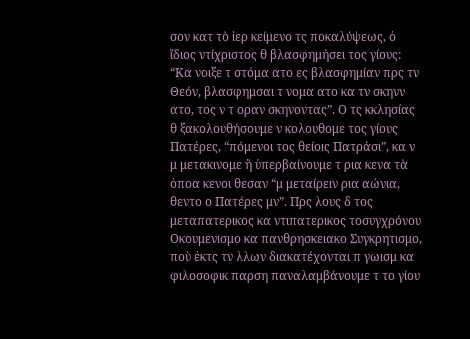σον κατ τὸ ἱερ κείμενο τς ποκαλύψεως, ὁ ἴδιος ντίχριστος θ βλασφημήσει τος γίους: “Κα νοιξε τ στόμα ατο ες βλασφημίαν πρς τν Θεόν, βλασφημσαι τ νομα ατο κα τν σκηνν ατο, τος ν τ οραν σκηνοντας”. Ο τς κκλησίας θ ξακολουθήσουμε ν κολουθομε τος γίους Πατέρες, “πόμενοι τος θείοις Πατράσι”, κα ν μ μετακινομε ἢ ὑπερβαίνουμε τ ρια κενα τὰ ὁποα κενοι θεσαν “μ μεταίρειν ρια αώνια, θεντο ο Πατέρες μν”. Πρς λους δ τος μεταπατερικος κα ντιπατερικος τοσυγχρόνου Οκουμενισμο κα πανθρησκειακο Συγκρητισμο, ποὺ ἐκτς τν λλων διακατέχονται π γωισμ κα φιλοσοφικ παρση παναλαμβάνουμε τ το γίου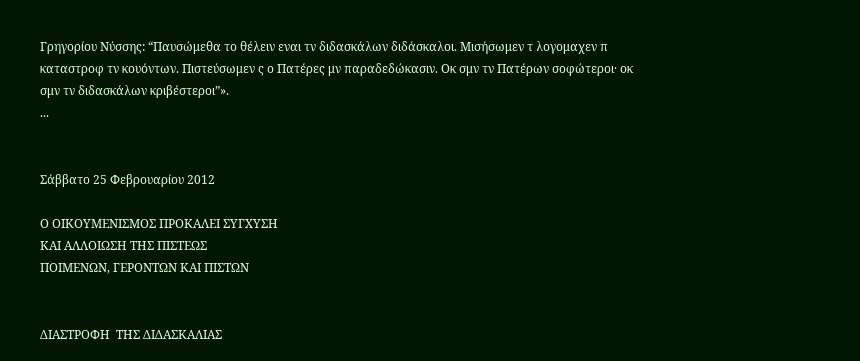Γρηγορίου Νύσσης: “Παυσώμεθα το θέλειν εναι τν διδασκάλων διδάσκαλοι. Μισήσωμεν τ λογομαχεν π καταστροφ τν κουόντων. Πιστεύσωμεν ς ο Πατέρες μν παραδεδώκασιν. Οκ σμν τν Πατέρων σοφώτεροι· οκ σμν τν διδασκάλων κριβέστεροι”».
...


Σάββατο 25 Φεβρουαρίου 2012

Ο ΟΙΚΟΥΜΕΝΙΣΜΟΣ ΠΡΟΚΑΛΕΙ ΣΥΓΧΥΣΗ
ΚΑΙ ΑΛΛΟΙΩΣΗ ΤΗΣ ΠΙΣΤΕΩΣ
ΠΟΙΜΕΝΩΝ, ΓΕΡΟΝΤΩΝ ΚΑΙ ΠΙΣΤΩΝ


ΔΙΑΣΤΡΟΦΗ  ΤΗΣ ΔΙΔΑΣΚΑΛΙΑΣ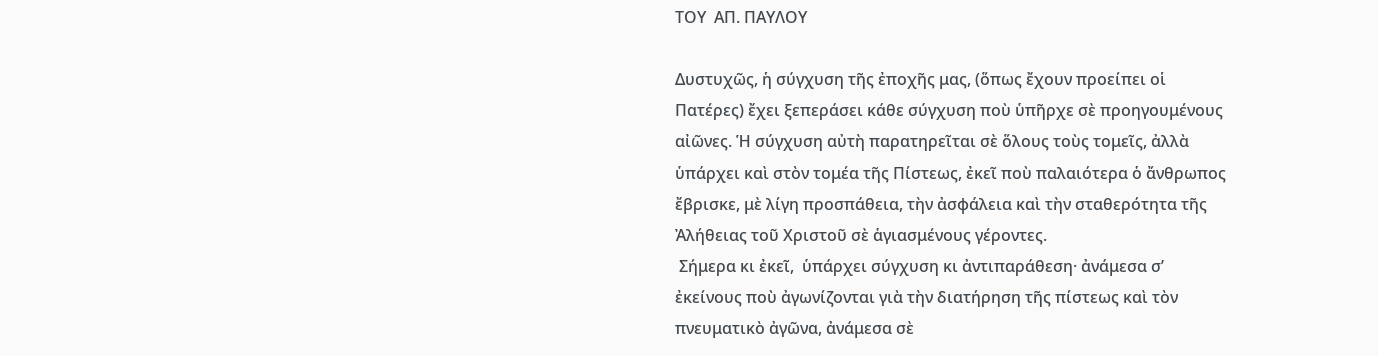ΤΟΥ  ΑΠ. ΠΑΥΛΟΥ

Δυστυχῶς, ἡ σύγχυση τῆς ἐποχῆς μας, (ὅπως ἔχουν προείπει οἱ Πατέρες) ἔχει ξεπεράσει κάθε σύγχυση ποὺ ὑπῆρχε σὲ προηγουμένους αἰῶνες. Ἡ σύγχυση αὐτὴ παρατηρεῖται σὲ ὅλους τοὺς τομεῖς, ἀλλὰ ὑπάρχει καὶ στὸν τομέα τῆς Πίστεως, ἐκεῖ ποὺ παλαιότερα ὁ ἄνθρωπος ἔβρισκε, μὲ λίγη προσπάθεια, τὴν ἀσφάλεια καὶ τὴν σταθερότητα τῆς Ἀλήθειας τοῦ Χριστοῦ σὲ ἁγιασμένους γέροντες.
 Σήμερα κι ἐκεῖ,  ὑπάρχει σύγχυση κι ἀντιπαράθεση· ἀνάμεσα σ’ ἐκείνους ποὺ ἀγωνίζονται γιὰ τὴν διατήρηση τῆς πίστεως καὶ τὸν πνευματικὸ ἀγῶνα, ἀνάμεσα σὲ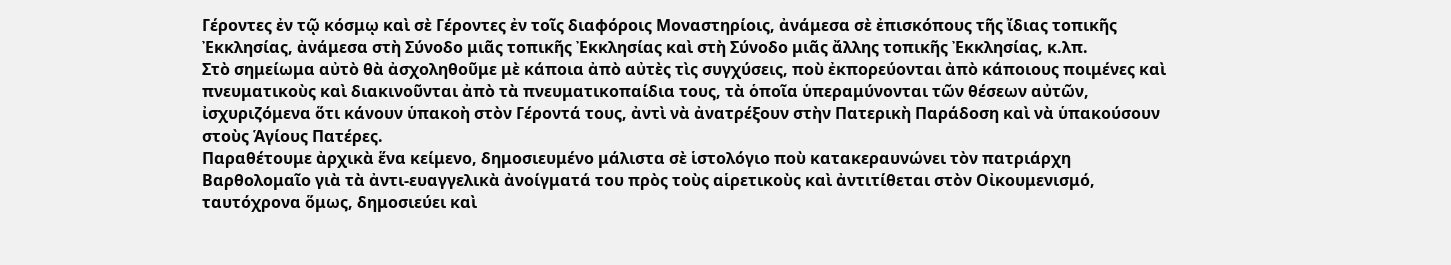Γέροντες ἐν τῷ κόσμῳ καὶ σὲ Γέροντες ἐν τοῖς διαφόροις Μοναστηρίοις, ἀνάμεσα σὲ ἐπισκόπους τῆς ἴδιας τοπικῆς Ἐκκλησίας, ἀνάμεσα στὴ Σύνοδο μιᾶς τοπικῆς Ἐκκλησίας καὶ στὴ Σύνοδο μιᾶς ἄλλης τοπικῆς Ἐκκλησίας, κ.λπ.
Στὸ σημείωμα αὐτὸ θὰ ἀσχοληθοῦμε μὲ κάποια ἀπὸ αὐτὲς τὶς συγχύσεις, ποὺ ἐκπορεύονται ἀπὸ κάποιους ποιμένες καὶ πνευματικοὺς καὶ διακινοῦνται ἀπὸ τὰ πνευματικοπαίδια τους, τὰ ὁποῖα ὑπεραμύνονται τῶν θέσεων αὐτῶν, ἰσχυριζόμενα ὅτι κάνουν ὑπακοὴ στὸν Γέροντά τους, ἀντὶ νὰ ἀνατρέξουν στὴν Πατερικὴ Παράδοση καὶ νὰ ὑπακούσουν στοὺς Ἁγίους Πατέρες.
Παραθέτουμε ἀρχικὰ ἕνα κείμενο, δημοσιευμένο μάλιστα σὲ ἱστολόγιο ποὺ κατακεραυνώνει τὸν πατριάρχη Βαρθολομαῖο γιὰ τὰ ἀντι-ευαγγελικὰ ἀνοίγματά του πρὸς τοὺς αἱρετικοὺς καὶ ἀντιτίθεται στὸν Οἰκουμενισμό, ταυτόχρονα ὅμως, δημοσιεύει καὶ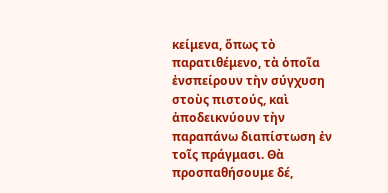κείμενα, ὅπως τὸ παρατιθέμενο, τὰ ὁποῖα ἐνσπείρουν τὴν σύγχυση στοὺς πιστούς, καὶ ἀποδεικνύουν τὴν παραπάνω διαπίστωση ἐν τοῖς πράγμασι. Θὰ προσπαθήσουμε δέ,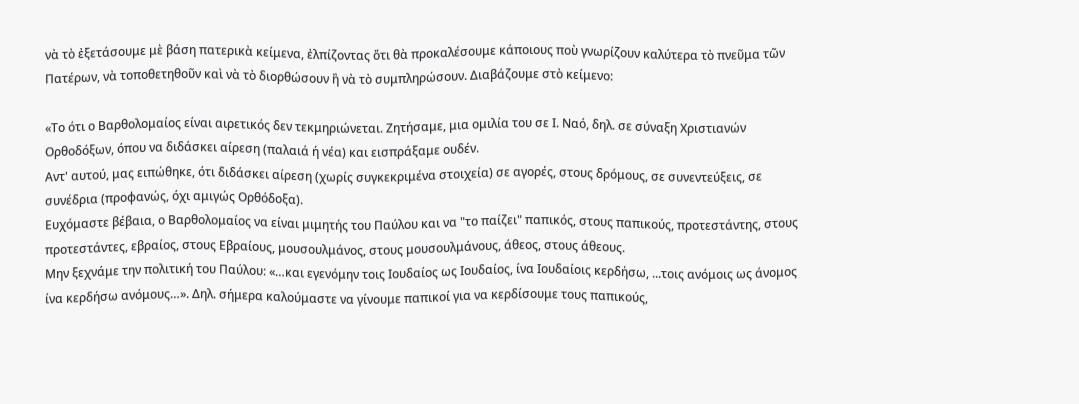νὰ τὸ ἐξετάσουμε μὲ βάση πατερικὰ κείμενα, ἐλπίζοντας ὅτι θὰ προκαλέσουμε κάποιους ποὺ γνωρίζουν καλύτερα τὸ πνεῦμα τῶν Πατέρων, νὰ τοποθετηθοῦν καὶ νὰ τὸ διορθώσουν ἢ νὰ τὸ συμπληρώσουν. Διαβάζουμε στὸ κείμενο:

«Το ότι ο Βαρθολομαίος είναι αιρετικός δεν τεκμηριώνεται. Ζητήσαμε, μια ομιλία του σε Ι. Ναό, δηλ. σε σύναξη Χριστιανών Ορθοδόξων, όπου να διδάσκει αίρεση (παλαιά ή νέα) και εισπράξαμε ουδέν.
Αντ' αυτού, μας ειπώθηκε, ότι διδάσκει αίρεση (χωρίς συγκεκριμένα στοιχεία) σε αγορές, στους δρόμους, σε συνεντεύξεις, σε συνέδρια (προφανώς, όχι αμιγώς Ορθόδοξα).
Ευχόμαστε βέβαια, ο Βαρθολομαίος να είναι μιμητής του Παύλου και να "το παίζει" παπικός, στους παπικούς, προτεστάντης, στους προτεστάντες, εβραίος, στους Εβραίους, μουσουλμάνος, στους μουσουλμάνους, άθεος, στους άθεους.
Μην ξεχνάμε την πολιτική του Παύλου: «…και εγενόμην τοις Ιουδαίος ως Ιουδαίος, ίνα Ιουδαίοις κερδήσω, ...τοις ανόμοις ως άνομος ίνα κερδήσω ανόμους…». Δηλ. σήμερα καλούμαστε να γίνουμε παπικοί για να κερδίσουμε τους παπικούς,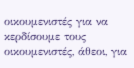οικουμενιστές για να κερδίσουμε τους οικουμενιστές, άθεοι, για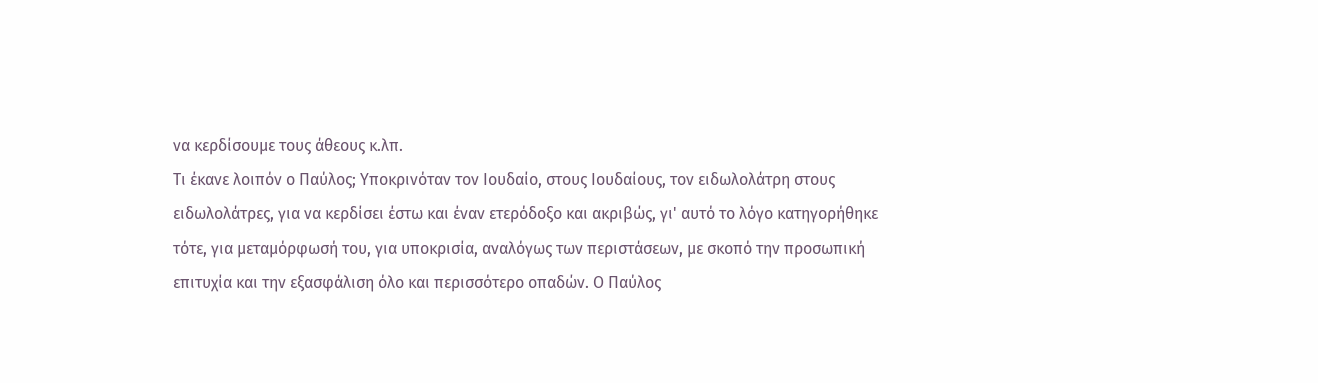να κερδίσουμε τους άθεους κ.λπ.
Τι έκανε λοιπόν ο Παύλος; Υποκρινόταν τον Ιουδαίο, στους Ιουδαίους, τον ειδωλολάτρη στους ειδωλολάτρες, για να κερδίσει έστω και έναν ετερόδοξο και ακριβώς, γι' αυτό το λόγο κατηγορήθηκε τότε, για μεταμόρφωσή του, για υποκρισία, αναλόγως των περιστάσεων, με σκοπό την προσωπική επιτυχία και την εξασφάλιση όλο και περισσότερο οπαδών. Ο Παύλος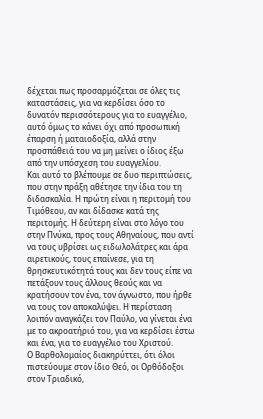δέχεται πως προσαρμόζεται σε όλες τις καταστάσεις, για να κερδίσει όσο το δυνατόν περισσότερους για το ευαγγέλιο, αυτό όμως το κάνει όχι από προσωπική έπαρση ή ματαιοδοξία, αλλά στην προσπάθειά του να μη μείνει ο ίδιος έξω από την υπόσχεση του ευαγγελίου.
Και αυτό το βλέπουμε σε δυο περιπτώσεις, που στην πράξη αθέτησε την ίδια του τη διδασκαλία. Η πρώτη είναι η περιτομή του Τιμόθεου, αν και δίδασκε κατά της περιτομής. Η δεύτερη είναι στο λόγο του στην Πνύκα, προς τους Αθηναίους, που αντί να τους υβρίσει ως ειδωλολάτρες και άρα αιρετικούς, τους επαίνεσε, για τη θρησκευτικότητά τους και δεν τους είπε να πετάξουν τους άλλους θεούς και να κρατήσουν τον ένα, τον άγνωστο, που ήρθε να τους τον αποκαλύψει. Η περίσταση λοιπόν αναγκάζει τον Παύλο, να γίνεται ένα με το ακροατήριό του, για να κερδίσει έστω και ένα, για το ευαγγέλιο του Χριστού.
Ο Βαρθολομαίος διακηρύττει, ότι όλοι πιστεύουμε στον ίδιο Θεό, οι Ορθόδοξοι στον Τριαδικό,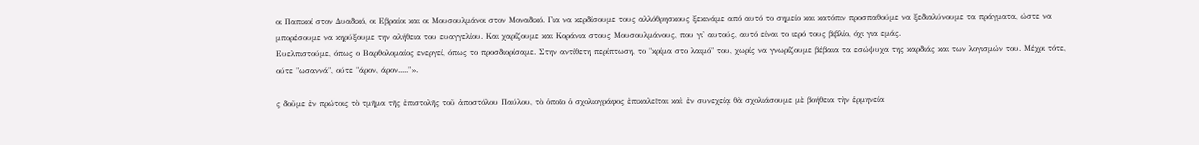οι Παπικοί στον Δυαδικό, οι Εβραίοι και οι Μουσουλμάνοι στον Μοναδικό. Για να κερδίσουμε τους αλλόθρησκους ξεκινάμε από αυτό το σημείο και κατόπιν προσπαθούμε να ξεδιαλύνουμε τα πράγματα, ώστε να μπορέσουμε να κηρύξουμε την αλήθεια του ευαγγελίου. Και χαρίζουμε και Κοράνια στους Μουσουλμάνους, που γι' αυτούς, αυτό είναι το ιερό τους βιβλίο, όχι για εμάς.
Ευελπιστούμε, όπως ο Βαρθολομαίος ενεργεί, όπως το προσδιορίσαμε. Στην αντίθετη περίπτωση, το "κρίμα στο λαιμό" του, χωρίς να γνωρίζουμε βέβαια τα εσώψυχα της καρδιάς και των λογισμών του. Μέχρι τότε, ούτε "ωσαννά", ούτε "άρον, άρον....."».

ς δοῦμε ἐν πρώτοις τὸ τμῆμα τῆς ἐπιστολῆς τοῦ ἀποστόλου Παύλου, τὸ ὁποῖο ὁ σχολιογράφος ἐπικαλεῖται καὶ ἐν συνεχείᾳ θὰ σχολιάσουμε μὲ βοήθεια τὴν ἑρμηνεία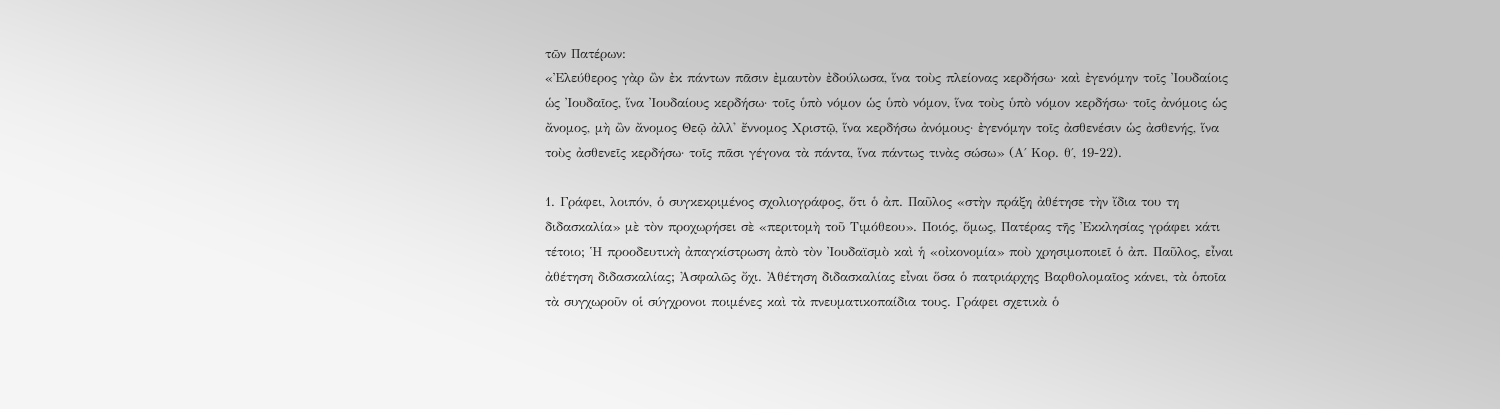τῶν Πατέρων:
«Ἐλεύθερος γὰρ ὢν ἐκ πάντων πᾶσιν ἐμαυτὸν ἐδούλωσα, ἵνα τοὺς πλείονας κερδήσω· καὶ ἐγενόμην τοῖς Ἰουδαίοις ὡς Ἰουδαῖος, ἵνα Ἰουδαίους κερδήσω· τοῖς ὑπὸ νόμον ὡς ὑπὸ νόμον, ἵνα τοὺς ὑπὸ νόμον κερδήσω· τοῖς ἀνόμοις ὡς ἄνομος, μὴ ὢν ἄνομος Θεῷ ἀλλ' ἔννομος Χριστῷ, ἵνα κερδήσω ἀνόμους· ἐγενόμην τοῖς ἀσθενέσιν ὡς ἀσθενής, ἵνα τοὺς ἀσθενεῖς κερδήσω· τοῖς πᾶσι γέγονα τὰ πάντα, ἵνα πάντως τινὰς σώσω» (Α΄ Κορ. θ΄, 19-22).

1. Γράφει, λοιπόν, ὁ συγκεκριμένος σχολιογράφος, ὅτι ὁ ἀπ. Παῦλος «στὴν πράξη ἀθέτησε τὴν ἴδια του τη διδασκαλία» μὲ τὸν προχωρήσει σὲ «περιτομὴ τοῦ Τιμόθεου». Ποιός, ὅμως, Πατέρας τῆς Ἐκκλησίας γράφει κάτι τέτοιο; Ἡ προοδευτικὴ ἀπαγκίστρωση ἀπὸ τὸν Ἰουδαϊσμὸ καὶ ἡ «οἰκονομία» ποὺ χρησιμοποιεῖ ὁ ἀπ. Παῦλος, εἶναι ἀθέτηση διδασκαλίας; Ἀσφαλῶς ὄχι. Ἀθέτηση διδασκαλίας εἶναι ὅσα ὁ πατριάρχης Βαρθολομαῖος κάνει, τὰ ὁποῖα τὰ συγχωροῦν οἱ σύγχρονοι ποιμένες καὶ τὰ πνευματικοπαίδια τους. Γράφει σχετικὰ ὁ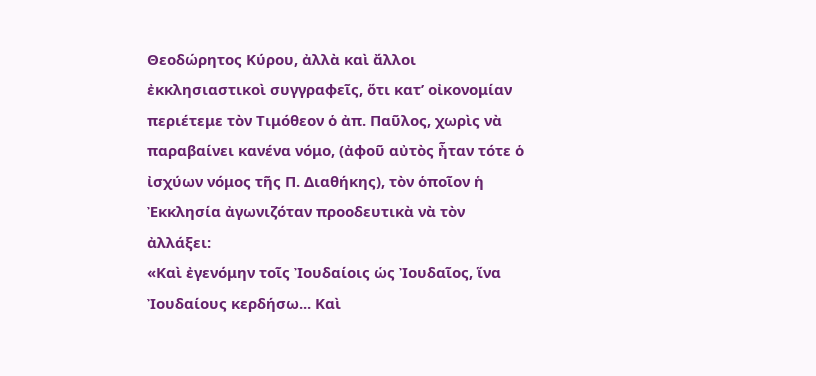Θεοδώρητος Κύρου, ἀλλὰ καὶ ἄλλοι ἐκκλησιαστικοὶ συγγραφεῖς, ὅτι κατ’ οἰκονομίαν περιέτεμε τὸν Τιμόθεον ὁ ἀπ. Παῦλος, χωρὶς νὰ παραβαίνει κανένα νόμο, (ἀφοῦ αὐτὸς ἦταν τότε ὁ ἰσχύων νόμος τῆς Π. Διαθήκης), τὸν ὁποῖον ἡ Ἐκκλησία ἀγωνιζόταν προοδευτικὰ νὰ τὸν ἀλλάξει:
«Καὶ ἐγενόμην τοῖς Ἰουδαίοις ὡς Ἰουδαῖος, ἵνα Ἰουδαίους κερδήσω... Καὶ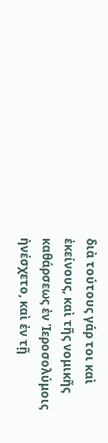διὰ τούτους γάρ τοι καὶ ἐκείνους, καὶ τῆς νομικῆς καθάρσεως ἐν Ἱεροσολύμοις ἠνέσχετο, καὶ ἐν τῇ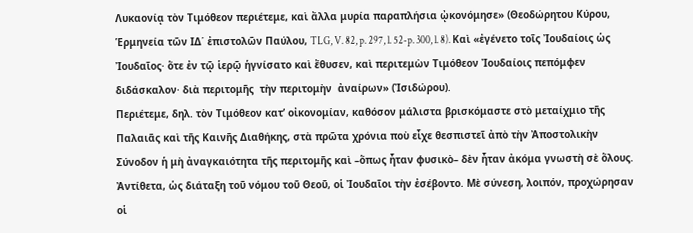Λυκαονίᾳ τὸν Τιμόθεον περιέτεμε, καὶ ἄλλα μυρία παραπλήσια ᾠκονόμησε» (Θεοδώρητου Κύρου, Ἑρμηνεία τῶν ΙΔ΄ ἐπιστολῶν Παύλου, TLG, V. 82, p. 297, l. 52-p. 300, l. 8). Καὶ «ἐγένετο τοῖς Ἰουδαίοις ὡς Ἰουδαῖος· ὅτε ἐν τῷ ἱερῷ ἡγνίσατο καὶ ἔθυσεν, καὶ περιτεμὼν Τιμόθεον Ἰουδαίοις πεπόμφεν διδάσκαλον· διὰ περιτομῆς  τὴν περιτομὴν  ἀναίρων» (Ἰσιδώρου).
Περιέτεμε, δηλ. τὸν Τιμόθεον κατ’ οἰκονομίαν, καθόσον μάλιστα βρισκόμαστε στὸ μεταίχμιο τῆς Παλαιᾶς καὶ τῆς Καινῆς Διαθήκης, στὰ πρῶτα χρόνια ποὺ εἶχε θεσπιστεῖ ἀπὸ τὴν Ἀποστολικὴν Σύνοδον ἡ μὴ ἀναγκαιότητα τῆς περιτομῆς καὶ –ὅπως ἦταν φυσικὸ– δὲν ἦταν ἀκόμα γνωστὴ σὲ ὅλους. Ἀντίθετα, ὡς διάταξη τοῦ νόμου τοῦ Θεοῦ, οἱ Ἰουδαῖοι τὴν ἐσέβοντο. Μὲ σύνεση, λοιπόν, προχώρησαν οἱ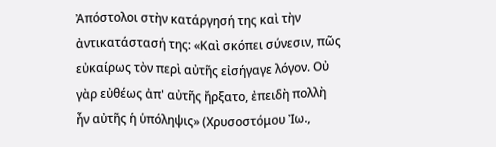Ἀπόστολοι στὴν κατάργησή της καὶ τὴν ἀντικατάστασή της: «Καὶ σκόπει σύνεσιν, πῶς εὐκαίρως τὸν περὶ αὐτῆς εἰσήγαγε λόγον. Οὐ γὰρ εὐθέως ἀπ' αὐτῆς ἤρξατο, ἐπειδὴ πολλὴ ἦν αὐτῆς ἡ ὑπόληψις» (Χρυσοστόμου Ἰω.,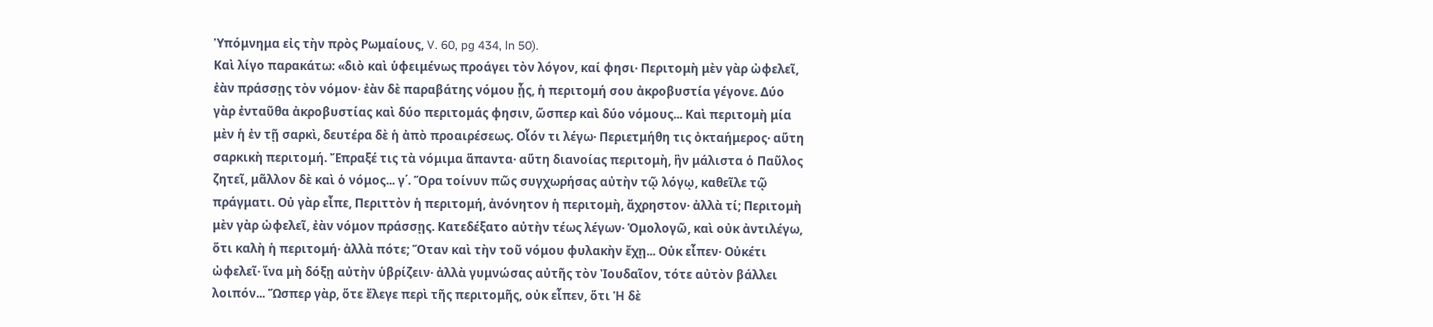Ὑπόμνημα εἰς τὴν πρὸς Ρωμαίους, V. 60, pg 434, ln 50).
Καὶ λίγο παρακάτω: «διὸ καὶ ὑφειμένως προάγει τὸν λόγον, καί φησι· Περιτομὴ μὲν γὰρ ὠφελεῖ, ἐὰν πράσσῃς τὸν νόμον· ἐὰν δὲ παραβάτης νόμου ᾖς, ἡ περιτομή σου ἀκροβυστία γέγονε. Δύο γὰρ ἐνταῦθα ἀκροβυστίας καὶ δύο περιτομάς φησιν, ὥσπερ καὶ δύο νόμους... Καὶ περιτομὴ μία μὲν ἡ ἐν τῇ σαρκὶ, δευτέρα δὲ ἡ ἀπὸ προαιρέσεως. Οἷόν τι λέγω· Περιετμήθη τις ὀκταήμερος· αὕτη σαρκικὴ περιτομή. Ἔπραξέ τις τὰ νόμιμα ἅπαντα· αὕτη διανοίας περιτομὴ, ἣν μάλιστα ὁ Παῦλος ζητεῖ, μᾶλλον δὲ καὶ ὁ νόμος... γ΄. Ὅρα τοίνυν πῶς συγχωρήσας αὐτὴν τῷ λόγῳ, καθεῖλε τῷ πράγματι. Οὐ γὰρ εἶπε, Περιττὸν ἡ περιτομή, ἀνόνητον ἡ περιτομὴ, ἄχρηστον· ἀλλὰ τί; Περιτομὴ μὲν γὰρ ὠφελεῖ, ἐὰν νόμον πράσσῃς. Κατεδέξατο αὐτὴν τέως λέγων· Ὁμολογῶ, καὶ οὐκ ἀντιλέγω, ὅτι καλὴ ἡ περιτομή· ἀλλὰ πότε; Ὅταν καὶ τὴν τοῦ νόμου φυλακὴν ἔχῃ... Οὐκ εἶπεν· Οὐκέτι ὠφελεῖ· ἵνα μὴ δόξῃ αὐτὴν ὑβρίζειν· ἀλλὰ γυμνώσας αὐτῆς τὸν Ἰουδαῖον, τότε αὐτὸν βάλλει λοιπόν... Ὥσπερ γὰρ, ὅτε ἔλεγε περὶ τῆς περιτομῆς, οὐκ εἶπεν, ὅτι Ἡ δὲ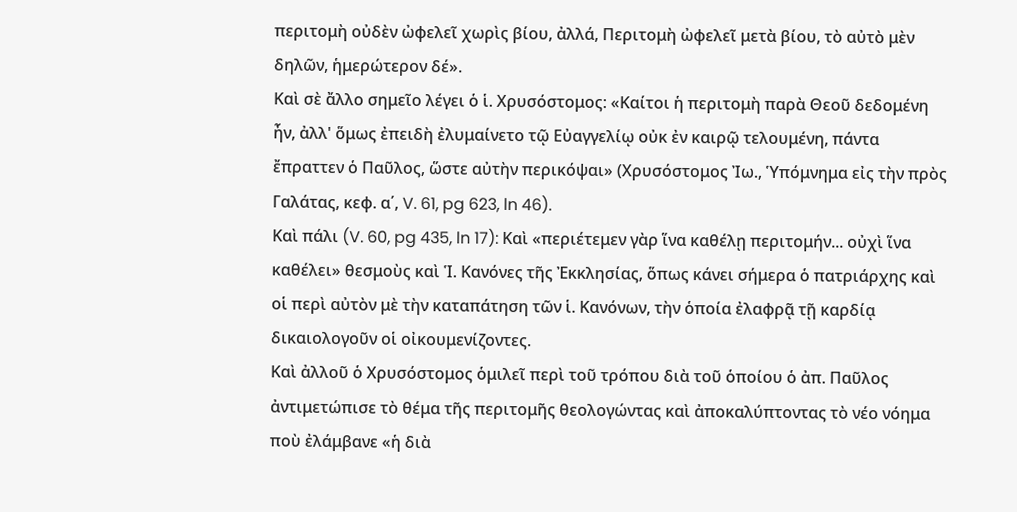περιτομὴ οὐδὲν ὠφελεῖ χωρὶς βίου, ἀλλά, Περιτομὴ ὠφελεῖ μετὰ βίου, τὸ αὐτὸ μὲν δηλῶν, ἡμερώτερον δέ».
Καὶ σὲ ἄλλο σημεῖο λέγει ὁ ἱ. Χρυσόστομος: «Καίτοι ἡ περιτομὴ παρὰ Θεοῦ δεδομένη ἦν, ἀλλ' ὅμως ἐπειδὴ ἐλυμαίνετο τῷ Εὐαγγελίῳ οὐκ ἐν καιρῷ τελουμένη, πάντα ἔπραττεν ὁ Παῦλος, ὥστε αὐτὴν περικόψαι» (Χρυσόστομος Ἰω., Ὑπόμνημα εἰς τὴν πρὸς Γαλάτας, κεφ. α΄, V. 61, pg 623, ln 46).
Καὶ πάλι (V. 60, pg 435, ln 17): Καὶ «περιέτεμεν γὰρ ἵνα καθέλῃ περιτομήν... οὐχὶ ἵνα καθέλει» θεσμοὺς καὶ Ἱ. Κανόνες τῆς Ἐκκλησίας, ὅπως κάνει σήμερα ὁ πατριάρχης καὶ οἱ περὶ αὐτὸν μὲ τὴν καταπάτηση τῶν ἱ. Κανόνων, τὴν ὁποία ἐλαφρᾷ τῇ καρδίᾳ δικαιολογοῦν οἱ οἰκουμενίζοντες.
Καὶ ἀλλοῦ ὁ Χρυσόστομος ὁμιλεῖ περὶ τοῦ τρόπου διὰ τοῦ ὁποίου ὁ ἀπ. Παῦλος ἀντιμετώπισε τὸ θέμα τῆς περιτομῆς θεολογώντας καὶ ἀποκαλύπτοντας τὸ νέο νόημα ποὺ ἐλάμβανε «ἡ διὰ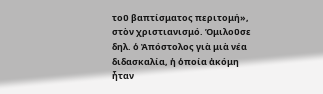τοῦ βαπτίσματος περιτομή», στὸν χριστιανισμό. Ὁμιλοῦσε δηλ. ὁ Ἀπόστολος γιὰ μιὰ νέα διδασκαλία, ἡ ὁποία ἀκόμη ἦταν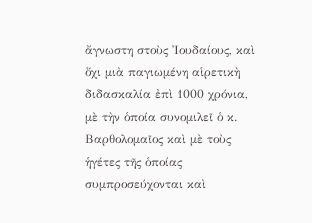ἄγνωστη στοὺς Ἰουδαίους, καὶ ὄχι μιὰ παγιωμένη αἱρετικὴ διδασκαλία ἐπὶ 1000 χρόνια, μὲ τὴν ὁποία συνομιλεῖ ὁ κ. Βαρθολομαῖος καὶ μὲ τοὺς ἡγέτες τῆς ὁποίας συμπροσεύχονται καὶ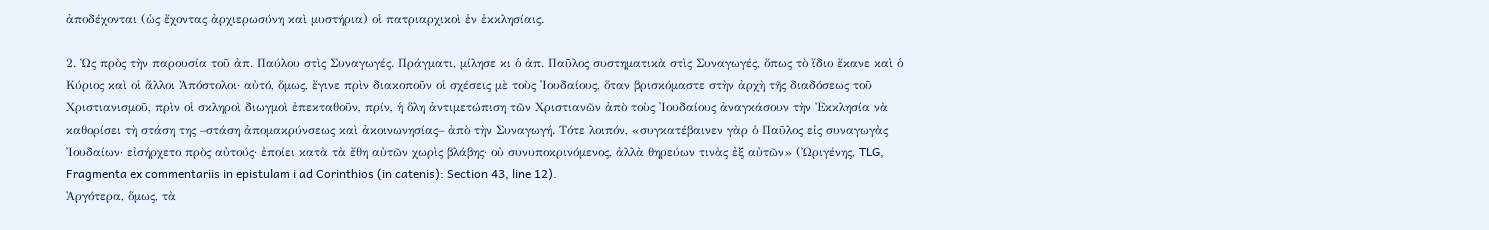ἀποδέχονται (ὡς ἔχοντας ἀρχιερωσύνη καὶ μυστήρια) οἱ πατριαρχικοὶ ἐν ἐκκλησίαις.

2. Ὡς πρὸς τὴν παρουσία τοῦ ἀπ. Παύλου στὶς Συναγωγές. Πράγματι, μίλησε κι ὁ ἀπ. Παῦλος συστηματικὰ στὶς Συναγωγές, ὅπως τὸ ἴδιο ἔκανε καὶ ὁ Κύριος καὶ οἱ ἄλλοι Ἀπόστολοι· αὐτό, ὅμως, ἔγινε πρὶν διακοποῦν οἱ σχέσεις μὲ τοὺς Ἰουδαίους, ὅταν βρισκόμαστε στὴν ἀρχὴ τῆς διαδόσεως τοῦ Χριστιανισμοῦ, πρὶν οἱ σκληροὶ διωγμοὶ ἐπεκταθοῦν, πρίν, ἡ ὅλη ἀντιμετώπιση τῶν Χριστιανῶν ἀπὸ τοὺς Ἰουδαίους ἀναγκάσουν τὴν Ἐκκλησία νὰ καθορίσει τὴ στάση της –στάση ἀπομακρύνσεως καὶ ἀκοινωνησίας– ἀπὸ τὴν Συναγωγή. Τότε λοιπόν, «συγκατέβαινεν γὰρ ὁ Παῦλος εἰς συναγωγὰς Ἰουδαίων· εἰσήρχετο πρὸς αὐτούς· ἐποίει κατὰ τὰ ἔθη αὐτῶν χωρὶς βλάβης· οὐ συνυποκρινόμενος, ἀλλὰ θηρεύων τινὰς ἐξ αὐτῶν» (Ὠριγένης, TLG, Fragmenta ex commentariis in epistulam i ad Corinthios (in catenis): Section 43, line 12).
Ἀργότερα, ὅμως, τὰ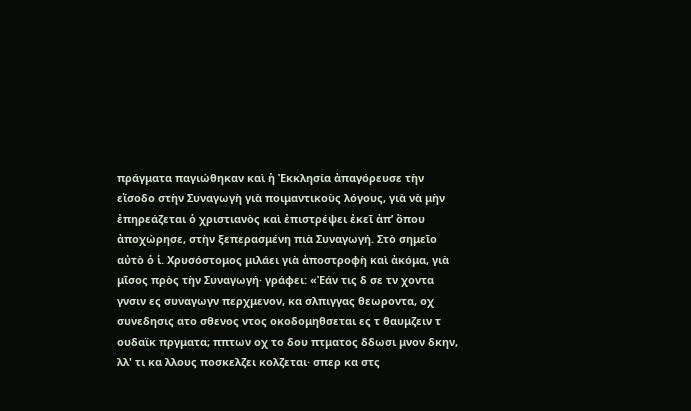πράγματα παγιώθηκαν καὶ ἡ Ἐκκλησία ἀπαγόρευσε τὴν εἴσοδο στὴν Συναγωγὴ γιὰ ποιμαντικοὺς λόγους, γιὰ νὰ μὴν ἐπηρεάζεται ὁ χριστιανὸς καὶ ἐπιστρέψει ἐκεῖ ἀπ’ ὅπου ἀποχώρησε, στὴν ξεπερασμένη πιὰ Συναγωγή. Στὸ σημεῖο αὐτὸ ὁ ἱ. Χρυσόστομος μιλάει γιὰ ἀποστροφὴ καὶ ἀκόμα, γιὰ μῖσος πρὸς τὴν Συναγωγή· γράφει: «Ἐάν τις δ σε τν χοντα γνσιν ες συναγωγν περχμενον, κα σλπιγγας θεωροντα, οχ συνεδησις ατο σθενος ντος οκοδομηθσεται ες τ θαυμζειν τ ουδαϊκ πργματα; ππτων οχ το δου πτματος δδωσι μνον δκην, λλ' τι κα λλους ποσκελζει κολζεται· σπερ κα στς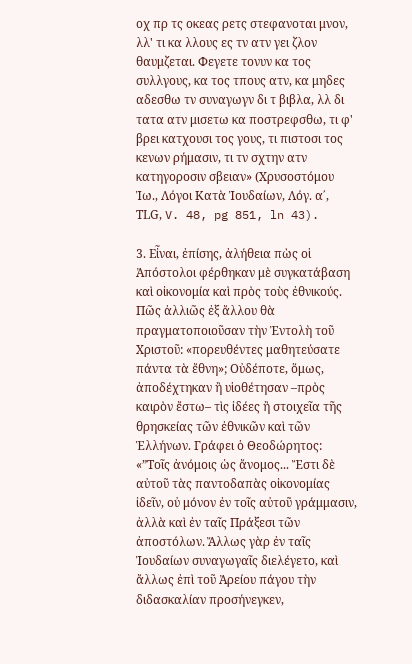οχ πρ τς οκεας ρετς στεφανοται μνον, λλ' τι κα λλους ες τν ατν γει ζλον θαυμζεται. Φεγετε τονυν κα τος συλλγους, κα τος τπους ατν, κα μηδες αδεσθω τν συναγωγν δι τ βιβλα, λλ δι τατα ατν μισετω κα ποστρεφσθω, τι φ' βρει κατχουσι τος γους, τι πιστοσι τος κενων ρήμασιν, τι τν σχτην ατν κατηγοροσιν σβειαν» (Χρυσοστόμου Ἰω., Λόγοι Κατὰ Ἰουδαίων, Λόγ. α΄, ΤLG, V. 48, pg 851, ln 43).

3. Εἶναι, ἐπίσης, ἀλήθεια πὼς οἱ Ἀπόστολοι φέρθηκαν μὲ συγκατάβαση καὶ οἰκονομία καὶ πρὸς τοὺς ἐθνικούς. Πῶς ἀλλιῶς ἐξ ἄλλου θὰ πραγματοποιoῦσαν τὴν Ἐντολὴ τοῦ Χριστοῦ: «πορευθέντες μαθητεύσατε πάντα τὰ ἔθνη»; Οὐδέποτε, ὅμως, ἀποδέχτηκαν ἢ υἱοθέτησαν –πρὸς καιρὸν ἔστω– τὶς ἰδέες ἢ στοιχεῖα τῆς θρησκείας τῶν ἐθνικῶν καὶ τῶν Ἑλλήνων. Γράφει ὁ Θεοδώρητος: «”Τοῖς ἀνόμοις ὡς ἄνομος... Ἔστι δὲ αὐτοῦ τὰς παντοδαπὰς οἰκονομίας ἰδεῖν, οὐ μόνον ἐν τοῖς αὐτοῦ γράμμασιν, ἀλλὰ καὶ ἐν ταῖς Πράξεσι τῶν ἀποστόλων. Ἄλλως γὰρ ἐν ταῖς Ἰουδαίων συναγωγαῖς διελέγετο, καὶ ἄλλως ἐπὶ τοῦ Ἀρείου πάγου τὴν διδασκαλίαν προσήνεγκεν,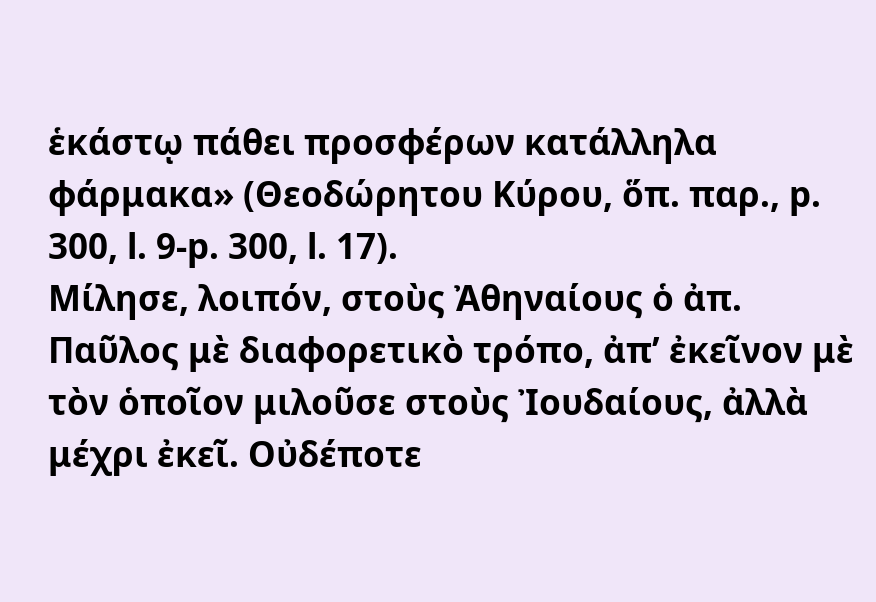ἑκάστῳ πάθει προσφέρων κατάλληλα φάρμακα» (Θεοδώρητου Κύρου, ὅπ. παρ., p. 300, l. 9-p. 300, l. 17).
Μίλησε, λοιπόν, στοὺς Ἀθηναίους ὁ ἀπ. Παῦλος μὲ διαφορετικὸ τρόπο, ἀπ’ ἐκεῖνον μὲ τὸν ὁποῖον μιλοῦσε στοὺς Ἰουδαίους, ἀλλὰ μέχρι ἐκεῖ. Οὐδέποτε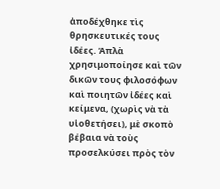ἀποδέχθηκε τὶς θρησκευτικές τους ἰδέες. Ἁπλὰ χρησιμοποίησε καὶ τῶν δικῶν τους φιλοσόφων καὶ ποιητῶν ἰδέες καὶ κείμενα, (χωρὶς νὰ τὰ υἱοθετήσει), μὲ σκοπὸ βέβαια νὰ τοὺς προσελκύσει πρὸς τὸν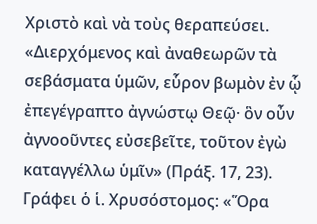Χριστὸ καὶ νὰ τοὺς θεραπεύσει. «Διερχόμενος καὶ ἀναθεωρῶν τὰ σεβάσματα ὑμῶν, εὗρον βωμὸν ἐν ᾧ ἐπεγέγραπτο ἀγνώστῳ Θεῷ· ὃν οὖν ἀγνοοῦντες εὐσεβεῖτε, τοῦτον ἐγὼ καταγγέλλω ὑμῖν» (Πράξ. 17, 23). Γράφει ὁ ἱ. Χρυσόστομος: «Ὅρα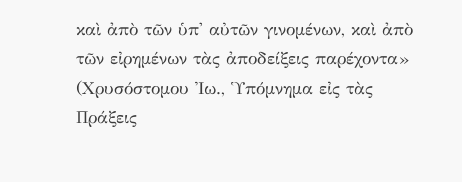καὶ ἀπὸ τῶν ὑπ' αὐτῶν γινομένων, καὶ ἀπὸ τῶν εἰρημένων τὰς ἀποδείξεις παρέχοντα» (Χρυσόστομου Ἰω., Ὑπόμνημα εἰς τὰς Πράξεις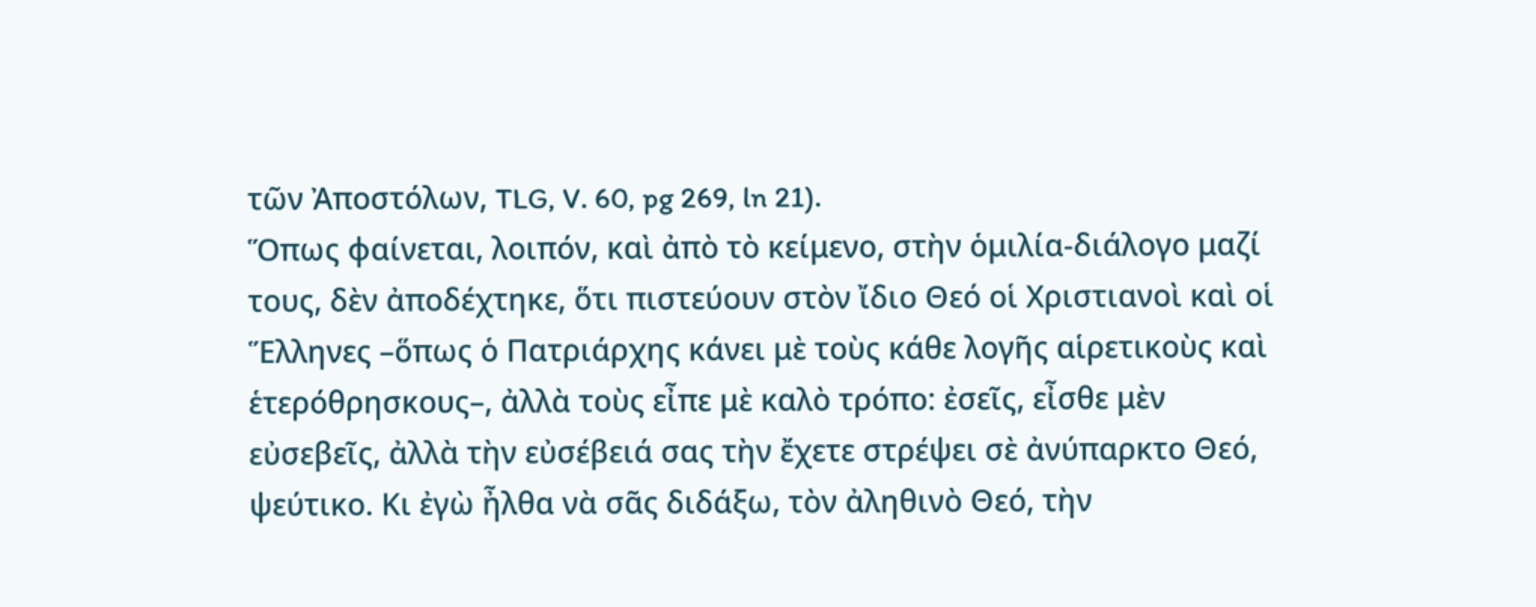τῶν Ἀποστόλων, TLG, V. 60, pg 269, ln 21).
Ὅπως φαίνεται, λοιπόν, καὶ ἀπὸ τὸ κείμενο, στὴν ὁμιλία-διάλογο μαζί τους, δὲν ἀποδέχτηκε, ὅτι πιστεύουν στὸν ἴδιο Θεό οἱ Χριστιανοὶ καὶ οἱ Ἕλληνες –ὅπως ὁ Πατριάρχης κάνει μὲ τοὺς κάθε λογῆς αἱρετικοὺς καὶ ἑτερόθρησκους–, ἀλλὰ τοὺς εἶπε μὲ καλὸ τρόπο: ἐσεῖς, εἶσθε μὲν εὐσεβεῖς, ἀλλὰ τὴν εὐσέβειά σας τὴν ἔχετε στρέψει σὲ ἀνύπαρκτο Θεό, ψεύτικο. Κι ἐγὼ ἦλθα νὰ σᾶς διδάξω, τὸν ἀληθινὸ Θεό, τὴν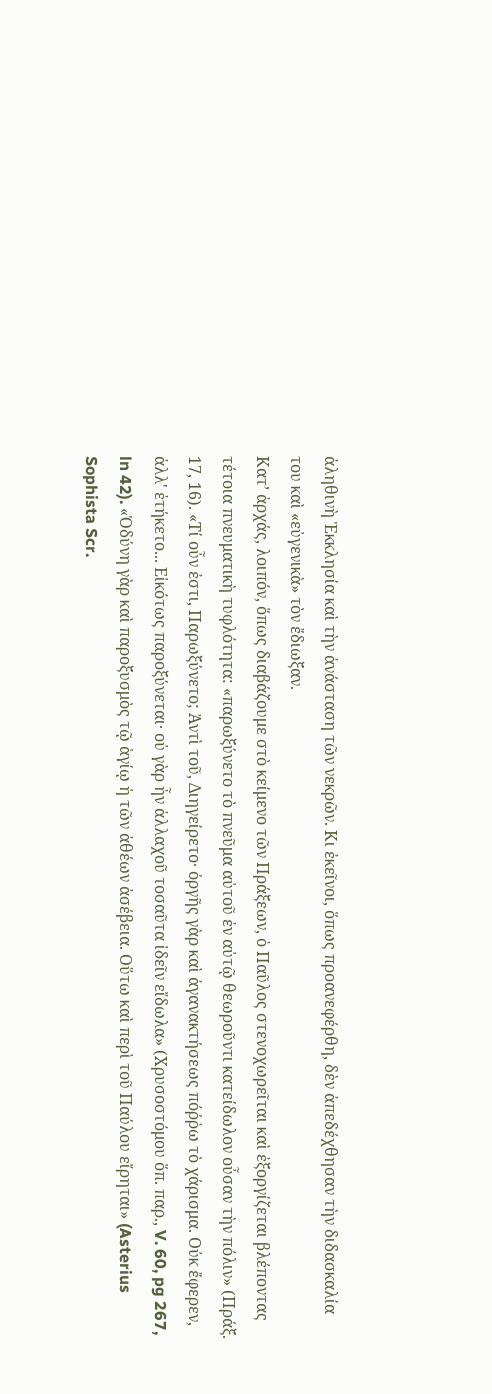ἀληθινὴ Ἐκκλησία καὶ τὴν ἀνάσταση τῶν νεκρῶν. Κι ἐκεῖνοι, ὅπως προανεφέρθη, δὲν ἀπεδέχθησαν τὴν διδασκαλία του καὶ «εὐγενικὰ» τὸν ἔδιωξαν.
Κατ’ ἀρχάς, λοιπόν, ὅπως διαβάζουμε στὸ κείμενο τῶν Πράξεων, ὁ Παῦλος στενοχωρεῖται καὶ ἐξοργίζεται βλέποντας τέτοια πνευματικὴ τυφλότητα: «παρωξύνετο τὸ πνεῦμα αὐτοῦ ἐν αὐτῷ θεωροῦντι κατείδωλον οὖσαν τὴν πόλιν» (Πράξ. 17, 16). «Τί οὖν ἐστι, Παρωξύνετο; Ἀντὶ τοῦ, Διηγείρετο· ὀργῆς γὰρ καὶ ἀγανακτήσεως πόῤῥω τὸ χάρισμα. Οὐκ ἔφερεν, ἀλλ' ἐτήκετο... Εἰκότως παροξύνεται· οὐ γὰρ ἦν ἀλλαχοῦ τοσαῦτα ἰδεῖν εἴδωλα» (Χρυσοστόμου ὅπ. παρ., V. 60, pg 267, ln 42). «Ὀδύνη γὰρ καὶ παροξυσμὸς τῷ ἁγίῳ ἡ τῶν ἀθέων ἀσέβεια. Οὕτω καὶ περὶ τοῦ Παύλου εἴρηται» (Asterius Sophista Scr.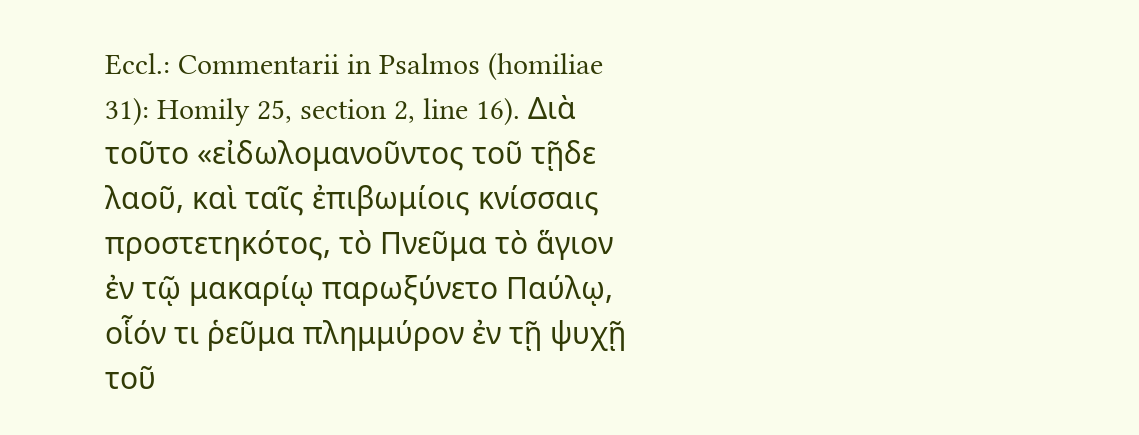Eccl.: Commentarii in Psalmos (homiliae 31): Homily 25, section 2, line 16). Διὰ τοῦτο «εἰδωλομανοῦντος τοῦ τῇδε λαοῦ, καὶ ταῖς ἐπιβωμίοις κνίσσαις προστετηκότος, τὸ Πνεῦμα τὸ ἅγιον ἐν τῷ μακαρίῳ παρωξύνετο Παύλῳ, οἷόν τι ῥεῦμα πλημμύρον ἐν τῇ ψυχῇ τοῦ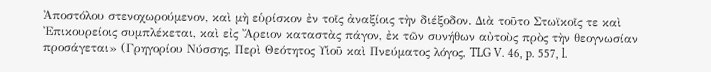Ἀποστόλου στενοχωρούμενον, καὶ μὴ εὑρίσκον ἐν τοῖς ἀναξίοις τὴν διέξοδον. Διὰ τοῦτο Στωϊκοῖς τε καὶ Ἐπικουρείοις συμπλέκεται, καὶ εἰς Ἄρειον καταστὰς πάγον, ἐκ τῶν συνήθων αὐτοὺς πρὸς τὴν θεογνωσίαν προσάγεται» (Γρηγορίου Νύσσης, Περὶ Θεότητος Υἱοῦ καὶ Πνεύματος λόγος, TLG V. 46, p. 557, l.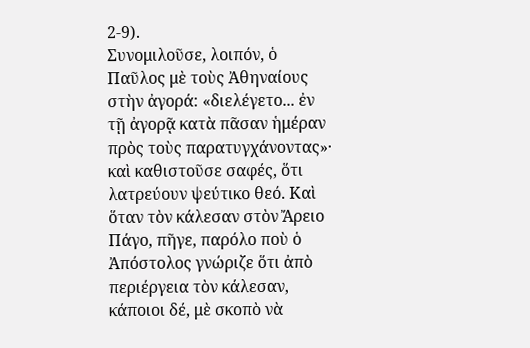2-9).
Συνομιλοῦσε, λοιπόν, ὁ Παῦλος μὲ τοὺς Ἀθηναίους στὴν ἀγορά: «διελέγετο... ἐν τῇ ἀγορᾷ κατὰ πᾶσαν ἡμέραν πρὸς τοὺς παρατυγχάνοντας»· καὶ καθιστοῦσε σαφές, ὅτι λατρεύουν ψεύτικο θεό. Καὶ ὅταν τὸν κάλεσαν στὸν Ἄρειο Πάγο, πῆγε, παρόλο ποὺ ὁ Ἀπόστολος γνώριζε ὅτι ἀπὸ περιέργεια τὸν κάλεσαν, κάποιοι δέ, μὲ σκοπὸ νὰ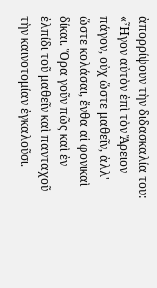ἀπορρίψουν τὴν διδασκαλία του: «Ἦγον αὐτὸν ἐπὶ τὸν Ἄρειον πάγον, οὐχ ὥστε μαθεῖν, ἀλλ' ὥστε κολάσαι, ἔνθα αἱ φονικαὶ δίκαι. Ὅρα γοῦν πῶς καὶ ἐν ἐλπίδι τοῦ μαθεῖν καὶ πανταχοῦ τὴν καινοτομίαν ἐγκαλοῦσι.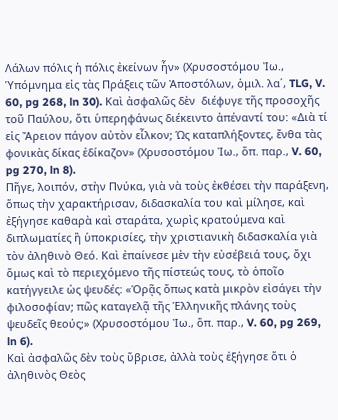Λάλων πόλις ἡ πόλις ἐκείνων ἦν» (Χρυσοστόμου Ἰω., Ὑπόμνημα εἰς τὰς Πράξεις τῶν Ἀποστόλων, ὁμιλ. λα΄, TLG, V. 60, pg 268, ln 30). Kαὶ ἀσφαλῶς δὲν  διέφυγε τῆς προσοχῆς τοῦ Παύλου, ὅτι ὑπερηφάνως διέκειντο ἀπέναντί του: «Διὰ τί εἰς Ἄρειον πάγον αὐτὸν εἷλκον; Ὡς καταπλήξοντες, ἔνθα τὰς φονικὰς δίκας ἐδίκαζον» (Χρυσοστόμου Ἰω., ὅπ. παρ., V. 60, pg 270, ln 8).
Πῆγε, λοιπόν, στὴν Πνύκα, γιὰ νὰ τοὺς ἐκθέσει τὴν παράξενη, ὅπως τὴν χαρακτήρισαν, διδασκαλία του καὶ μίλησε, καὶ ἐξήγησε καθαρὰ καὶ σταράτα, χωρὶς κρατούμενα καὶ διπλωματίες ἢ ὑποκρισίες, τὴν χριστιανικὴ διδασκαλία γιὰ τὸν ἀληθινὸ Θεό. Καὶ ἐπαίνεσε μὲν τὴν εὐσέβειά τους, ὄχι ὅμως καὶ τὸ περιεχόμενο τῆς πίστεώς τους, τὸ ὁποῖο κατήγγειλε ὡς ψευδές: «Ὁρᾷς ὅπως κατὰ μικρὸν εἰσάγει τὴν φιλοσοφίαν; πῶς καταγελᾷ τῆς Ἑλληνικῆς πλάνης τοὺς ψευδεῖς θεούς;» (Χρυσοστόμου Ἰω., ὅπ. παρ., V. 60, pg 269, ln 6).
Καὶ ἀσφαλῶς δὲν τοὺς ὕβρισε, ἀλλὰ τοὺς ἐξήγησε ὅτι ὁ ἀληθινὸς Θεὸς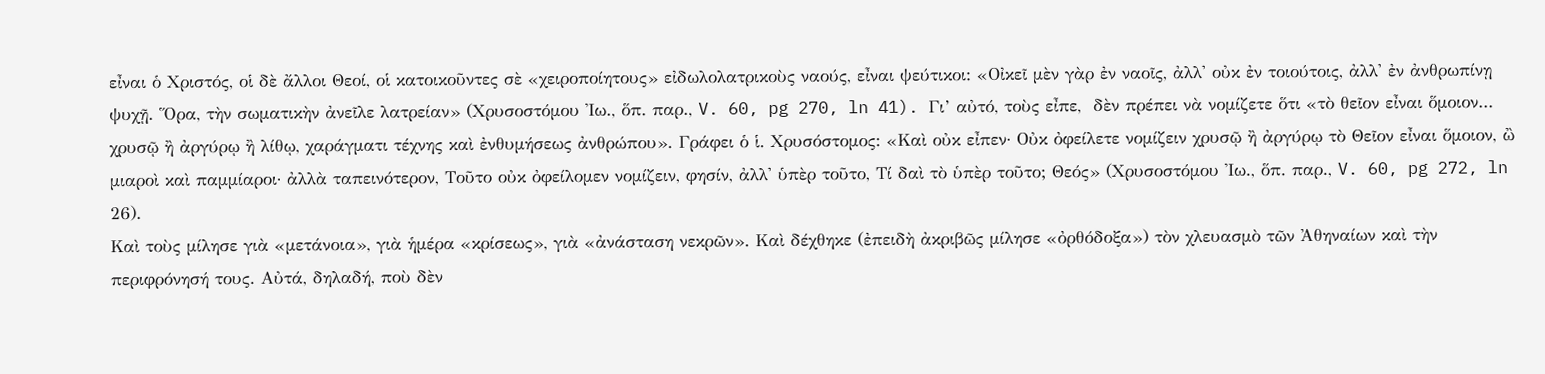εἶναι ὁ Χριστός, οἱ δὲ ἄλλοι Θεοί, οἱ κατοικοῦντες σὲ «χειροποίητους» εἰδωλολατρικοὺς ναούς, εἶναι ψεύτικοι: «Οἰκεῖ μὲν γὰρ ἐν ναοῖς, ἀλλ' οὐκ ἐν τοιούτοις, ἀλλ' ἐν ἀνθρωπίνῃ ψυχῇ. Ὅρα, τὴν σωματικὴν ἀνεῖλε λατρείαν» (Χρυσοστόμου Ἰω., ὅπ. παρ., V. 60, pg 270, ln 41). Γι’ αὐτό, τοὺς εἶπε,  δὲν πρέπει νὰ νομίζετε ὅτι «τὸ θεῖον εἶναι ὅμοιον... χρυσῷ ἢ ἀργύρῳ ἢ λίθῳ, χαράγματι τέχνης καὶ ἐνθυμήσεως ἀνθρώπου». Γράφει ὁ ἱ. Χρυσόστομος: «Καὶ οὐκ εἶπεν· Οὐκ ὀφείλετε νομίζειν χρυσῷ ἢ ἀργύρῳ τὸ Θεῖον εἶναι ὅμοιον, ὢ μιαροὶ καὶ παμμίαροι· ἀλλὰ ταπεινότερον, Τοῦτο οὐκ ὀφείλομεν νομίζειν, φησίν, ἀλλ' ὑπὲρ τοῦτο, Τί δαὶ τὸ ὑπὲρ τοῦτο; Θεός» (Χρυσοστόμου Ἰω., ὅπ. παρ., V. 60, pg 272, ln 26).
Καὶ τοὺς μίλησε γιὰ «μετάνοια», γιὰ ἡμέρα «κρίσεως», γιὰ «ἀνάσταση νεκρῶν». Καὶ δέχθηκε (ἐπειδὴ ἀκριβῶς μίλησε «ὀρθόδοξα») τὸν χλευασμὸ τῶν Ἀθηναίων καὶ τὴν περιφρόνησή τους. Αὐτά, δηλαδή, ποὺ δὲν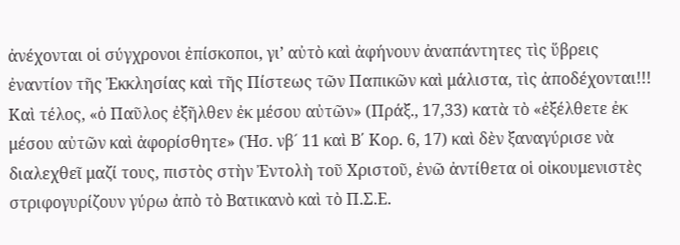ἀνέχονται οἱ σύγχρονοι ἐπίσκοποι, γι’ αὐτὸ καὶ ἀφήνουν ἀναπάντητες τὶς ὕβρεις ἐναντίον τῆς Ἐκκλησίας καὶ τῆς Πίστεως τῶν Παπικῶν καὶ μάλιστα, τὶς ἀποδέχονται!!!
Καὶ τέλος, «ὁ Παῦλος ἐξῆλθεν ἐκ μέσου αὐτῶν» (Πράξ., 17,33) κατὰ τὸ «ἐξέλθετε ἐκ μέσου αὐτῶν καὶ ἀφορίσθητε» (Ἡσ. νβ´ 11 καὶ Β΄ Κορ. 6, 17) καὶ δὲν ξαναγύρισε νὰ διαλεχθεῖ μαζί τους, πιστὸς στὴν Ἐντολὴ τοῦ Χριστοῦ, ἐνῶ ἀντίθετα οἱ οἰκουμενιστὲς στριφογυρίζουν γύρω ἀπὸ τὸ Βατικανὸ καὶ τὸ Π.Σ.Ε.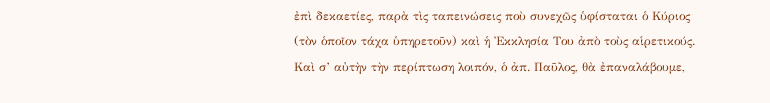ἐπὶ δεκαετίες, παρὰ τὶς ταπεινώσεις ποὺ συνεχῶς ὑφίσταται ὁ Κύριος (τὸν ὁποῖον τάχα ὑπηρετοῦν) καὶ ἡ Ἐκκλησία Του ἀπὸ τοὺς αἱρετικούς.
Καὶ σ’ αὐτὴν τὴν περίπτωση λοιπόν, ὁ ἀπ. Παῦλος, θὰ ἐπαναλάβουμε,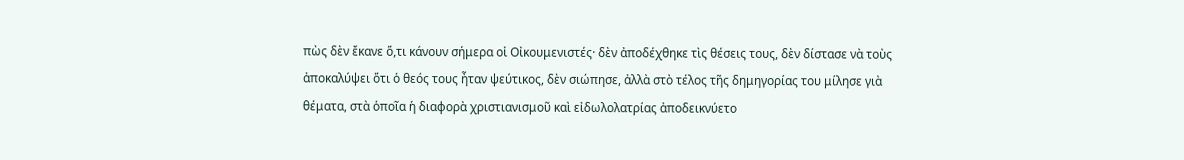πὼς δὲν ἔκανε ὅ,τι κάνουν σήμερα οἱ Οἰκουμενιστές· δὲν ἀποδέχθηκε τὶς θέσεις τους, δὲν δίστασε νὰ τοὺς ἀποκαλύψει ὅτι ὁ θεός τους ἦταν ψεύτικος, δὲν σιώπησε, ἀλλὰ στὸ τέλος τῆς δημηγορίας του μίλησε γιὰ θέματα, στὰ ὁποῖα ἡ διαφορὰ χριστιανισμοῦ καὶ εἰδωλολατρίας ἀποδεικνύετο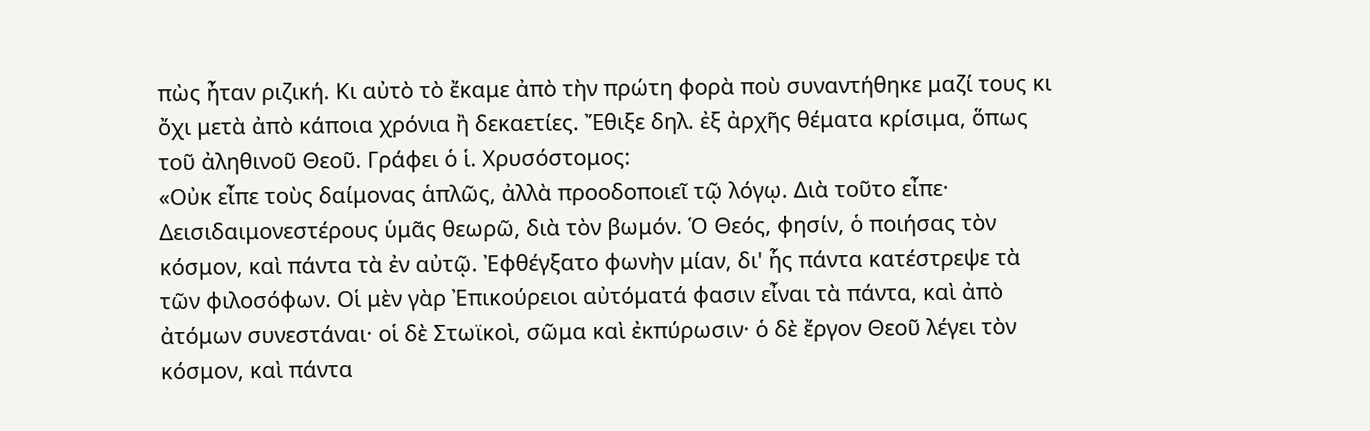πὼς ἦταν ριζική. Κι αὐτὸ τὸ ἔκαμε ἀπὸ τὴν πρώτη φορὰ ποὺ συναντήθηκε μαζί τους κι ὄχι μετὰ ἀπὸ κάποια χρόνια ἢ δεκαετίες. Ἔθιξε δηλ. ἐξ ἀρχῆς θέματα κρίσιμα, ὅπως τοῦ ἀληθινοῦ Θεοῦ. Γράφει ὁ ἱ. Χρυσόστομος:
«Οὐκ εἶπε τοὺς δαίμονας ἁπλῶς, ἀλλὰ προοδοποιεῖ τῷ λόγῳ. Διὰ τοῦτο εἶπε· Δεισιδαιμονεστέρους ὑμᾶς θεωρῶ, διὰ τὸν βωμόν. Ὁ Θεός, φησίν, ὁ ποιήσας τὸν κόσμον, καὶ πάντα τὰ ἐν αὐτῷ. Ἐφθέγξατο φωνὴν μίαν, δι' ἧς πάντα κατέστρεψε τὰ τῶν φιλοσόφων. Οἱ μὲν γὰρ Ἐπικούρειοι αὐτόματά φασιν εἶναι τὰ πάντα, καὶ ἀπὸ ἀτόμων συνεστάναι· οἱ δὲ Στωϊκοὶ, σῶμα καὶ ἐκπύρωσιν· ὁ δὲ ἔργον Θεοῦ λέγει τὸν κόσμον, καὶ πάντα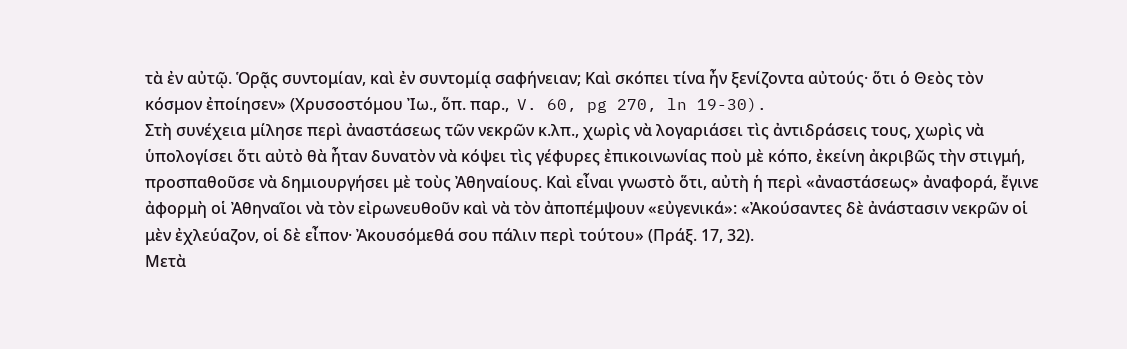τὰ ἐν αὐτῷ. Ὁρᾷς συντομίαν, καὶ ἐν συντομίᾳ σαφήνειαν; Καὶ σκόπει τίνα ἦν ξενίζοντα αὐτούς· ὅτι ὁ Θεὸς τὸν κόσμον ἐποίησεν» (Χρυσοστόμου Ἰω., ὅπ. παρ.,  V. 60, pg 270, ln 19-30).
Στὴ συνέχεια μίλησε περὶ ἀναστάσεως τῶν νεκρῶν κ.λπ., χωρὶς νὰ λογαριάσει τὶς ἀντιδράσεις τους, χωρὶς νὰ ὑπολογίσει ὅτι αὐτὸ θὰ ἦταν δυνατὸν νὰ κόψει τὶς γέφυρες ἐπικοινωνίας ποὺ μὲ κόπο, ἐκείνη ἀκριβῶς τὴν στιγμή, προσπαθοῦσε νὰ δημιουργήσει μὲ τοὺς Ἀθηναίους. Καὶ εἶναι γνωστὸ ὅτι, αὐτὴ ἡ περὶ «ἀναστάσεως» ἀναφορά, ἔγινε ἀφορμὴ οἱ Ἀθηναῖοι νὰ τὸν εἰρωνευθοῦν καὶ νὰ τὸν ἀποπέμψουν «εὐγενικά»: «Ἀκούσαντες δὲ ἀνάστασιν νεκρῶν οἱ μὲν ἐχλεύαζον, οἱ δὲ εἶπον· Ἀκουσόμεθά σου πάλιν περὶ τούτου» (Πράξ. 17, 32).
Μετὰ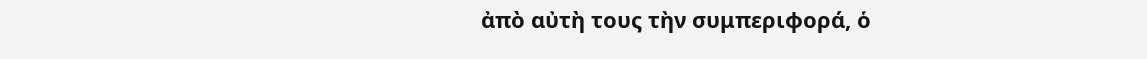ἀπὸ αὐτὴ τους τὴν συμπεριφορά, ὁ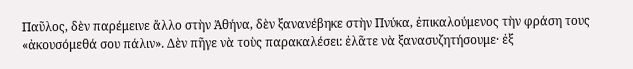Παῦλος, δὲν παρέμεινε ἄλλο στὴν Ἀθήνα, δὲν ξανανέβηκε στὴν Πνύκα, ἐπικαλούμενος τὴν φράση τους «ἀκουσόμεθά σου πάλιν». Δὲν πῆγε νὰ τοὺς παρακαλέσει: ἐλᾶτε νὰ ξανασυζητήσουμε· ἐξ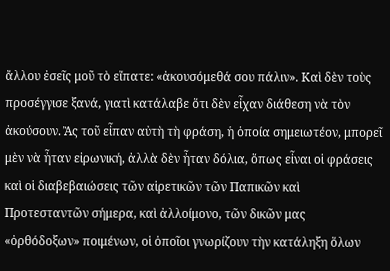ἄλλου ἐσεῖς μοῦ τὸ εἴπατε: «ἀκουσόμεθά σου πάλιν». Καὶ δὲν τοὺς προσέγγισε ξανά, γιατὶ κατάλαβε ὅτι δὲν εἶχαν διάθεση νὰ τὸν ἀκούσουν. Ἂς τοῦ εἶπαν αὐτὴ τὴ φράση, ἡ ὁποία σημειωτέον, μπορεῖ μὲν νὰ ἦταν εἰρωνική, ἀλλὰ δὲν ἦταν δόλια, ὅπως εἶναι οἱ φράσεις καὶ οἱ διαβεβαιώσεις τῶν αἱρετικῶν τῶν Παπικῶν καὶ Προτεσταντῶν σήμερα, καὶ ἀλλοίμονο, τῶν δικῶν μας «ὀρθόδοξων» ποιμένων, οἱ ὁποῖοι γνωρίζουν τὴν κατάληξη ὅλων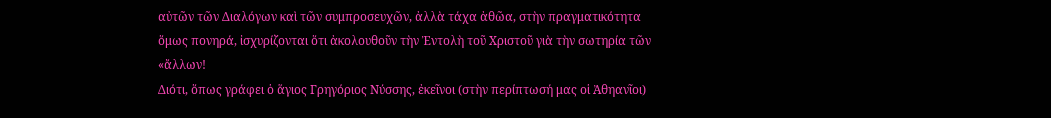αὐτῶν τῶν Διαλόγων καὶ τῶν συμπροσευχῶν, ἀλλὰ τάχα ἀθῶα, στὴν πραγματικότητα ὅμως πονηρά, ἰσχυρίζονται ὅτι ἀκολουθοῦν τὴν Ἐντολὴ τοῦ Χριστοῦ γιὰ τὴν σωτηρία τῶν «ἄλλων!
Διότι, ὅπως γράφει ὁ ἅγιος Γρηγόριος Νύσσης, ἐκεῖνοι (στὴν περίπτωσή μας οἱ Ἀθηανῖοι)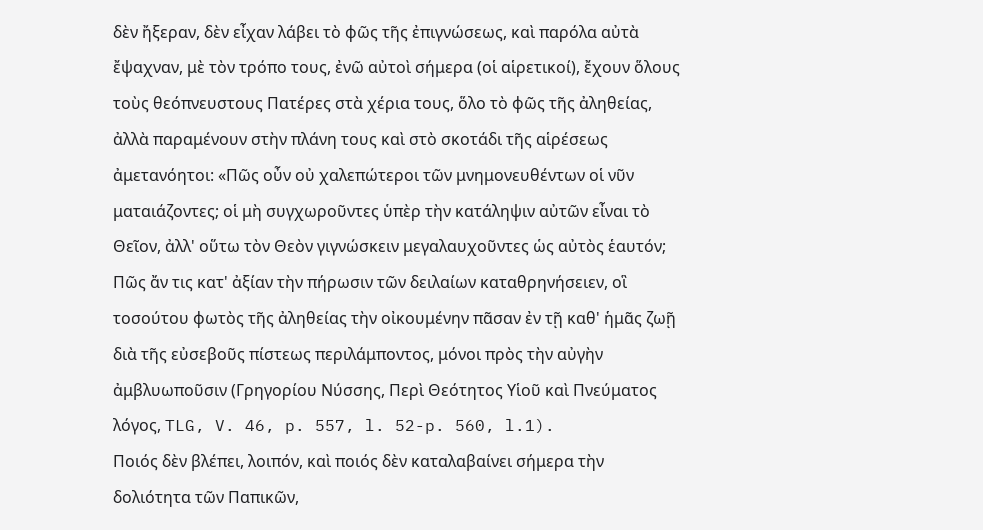δὲν ἤξεραν, δὲν εἶχαν λάβει τὸ φῶς τῆς ἐπιγνώσεως, καὶ παρόλα αὐτὰ ἔψαχναν, μὲ τὸν τρόπο τους, ἐνῶ αὐτοὶ σήμερα (οἱ αἱρετικοί), ἔχουν ὅλους τοὺς θεόπνευστους Πατέρες στὰ χέρια τους, ὅλο τὸ φῶς τῆς ἀληθείας, ἀλλὰ παραμένουν στὴν πλάνη τους καὶ στὸ σκοτάδι τῆς αἱρέσεως ἀμετανόητοι: «Πῶς οὖν οὐ χαλεπώτεροι τῶν μνημονευθέντων οἱ νῦν ματαιάζοντες; οἱ μὴ συγχωροῦντες ὑπὲρ τὴν κατάληψιν αὐτῶν εἶναι τὸ Θεῖον, ἀλλ' οὕτω τὸν Θεὸν γιγνώσκειν μεγαλαυχοῦντες ὡς αὐτὸς ἑαυτόν; Πῶς ἄν τις κατ' ἀξίαν τὴν πήρωσιν τῶν δειλαίων καταθρηνήσειεν, οἳ τοσούτου φωτὸς τῆς ἀληθείας τὴν οἰκουμένην πᾶσαν ἐν τῇ καθ' ἡμᾶς ζωῇ διὰ τῆς εὐσεβοῦς πίστεως περιλάμποντος, μόνοι πρὸς τὴν αὐγὴν ἀμβλυωποῦσιν (Γρηγορίου Νύσσης, Περὶ Θεότητος Υἱοῦ καὶ Πνεύματος λόγος, TLG, V. 46, p. 557, l. 52-p. 560, l.1).
Ποιός δὲν βλέπει, λοιπόν, καὶ ποιός δὲν καταλαβαίνει σήμερα τὴν δολιότητα τῶν Παπικῶν,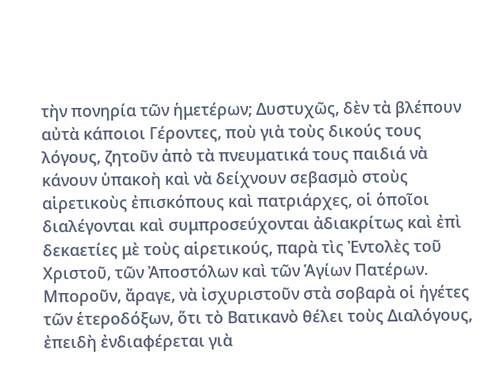τὴν πονηρία τῶν ἡμετέρων; Δυστυχῶς, δὲν τὰ βλέπουν αὐτὰ κάποιοι Γέροντες, ποὺ γιὰ τοὺς δικούς τους λόγους, ζητοῦν ἀπὸ τὰ πνευματικά τους παιδιά νὰ κάνουν ὑπακοὴ καὶ νὰ δείχνουν σεβασμὸ στοὺς αἱρετικοὺς ἐπισκόπους καὶ πατριάρχες, οἱ ὁποῖοι διαλέγονται καὶ συμπροσεύχονται ἀδιακρίτως καὶ ἐπὶ δεκαετίες μὲ τοὺς αἱρετικούς, παρὰ τὶς Ἐντολὲς τοῦ Χριστοῦ, τῶν Ἀποστόλων καὶ τῶν Ἁγίων Πατέρων.
Μποροῦν, ἄραγε, νὰ ἰσχυριστοῦν στὰ σοβαρὰ οἱ ἡγέτες τῶν ἑτεροδόξων, ὅτι τὸ Βατικανὸ θέλει τοὺς Διαλόγους, ἐπειδὴ ἐνδιαφέρεται γιὰ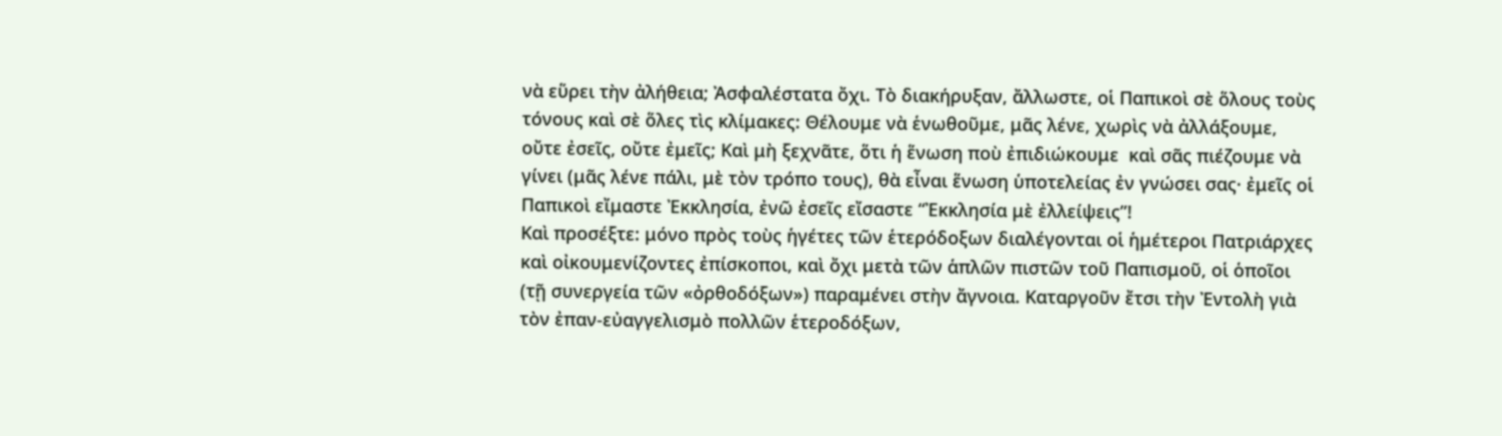νὰ εὕρει τὴν ἀλήθεια; Ἀσφαλέστατα ὄχι. Τὸ διακήρυξαν, ἄλλωστε, οἱ Παπικοὶ σὲ ὅλους τοὺς τόνους καὶ σὲ ὅλες τὶς κλίμακες: Θέλουμε νὰ ἑνωθοῦμε, μᾶς λένε, χωρὶς νὰ ἀλλάξουμε, οὔτε ἐσεῖς, οὔτε ἐμεῖς; Καὶ μὴ ξεχνᾶτε, ὅτι ἡ ἕνωση ποὺ ἐπιδιώκουμε  καὶ σᾶς πιέζουμε νὰ γίνει (μᾶς λένε πάλι, μὲ τὸν τρόπο τους), θὰ εἶναι ἕνωση ὑποτελείας ἐν γνώσει σας· ἐμεῖς οἱ Παπικοὶ εἴμαστε Ἐκκλησία, ἐνῶ ἐσεῖς εἴσαστε “Ἐκκλησία μὲ ἐλλείψεις”!
Καὶ προσέξτε: μόνο πρὸς τοὺς ἡγέτες τῶν ἑτερόδοξων διαλέγονται οἱ ἡμέτεροι Πατριάρχες καὶ οἰκουμενίζοντες ἐπίσκοποι, καὶ ὄχι μετὰ τῶν ἁπλῶν πιστῶν τοῦ Παπισμοῦ, οἱ ὁποῖοι (τῇ συνεργεία τῶν «ὀρθοδόξων») παραμένει στὴν ἄγνοια. Καταργοῦν ἔτσι τὴν Ἐντολὴ γιὰ τὸν ἐπαν-εὐαγγελισμὸ πολλῶν ἑτεροδόξων,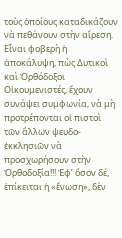τοὺς ὁποίους καταδικάζουν νὰ πεθάνουν στὴν αἵρεση. Εἶναι φοβερὴ ἡ ἀποκάλυψη, πὼς Δυτικοὶ καὶ Ὀρθόδοξοι Οἰκουμενιστές, ἔχουν συνάψει συμφωνία, νὰ μὴ προτρέπονται οἱ πιστοὶ τῶν ἄλλων ψευδο-ἐκκλησιῶν νὰ προσχωρήσουν στὴν Ὀρθοδοξία!!! Ἐφ’ ὅσον δέ, ἐπίκειται ἡ «ἕνωση», δὲν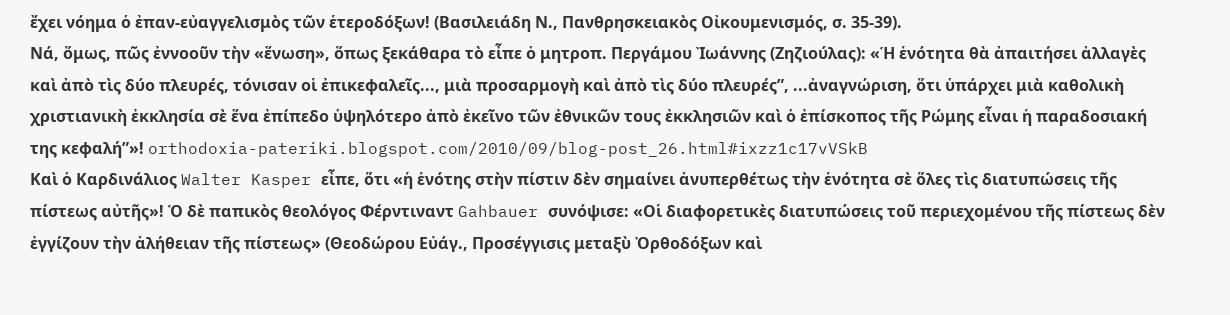ἔχει νόημα ὁ ἐπαν-εὐαγγελισμὸς τῶν ἑτεροδόξων! (Βασιλειάδη Ν., Πανθρησκειακὸς Οἰκουμενισμός, σ. 35-39).
Νά, ὅμως, πῶς ἐννοοῦν τὴν «ἕνωση», ὅπως ξεκάθαρα τὸ εἶπε ὁ μητροπ. Περγάμου Ἰωάννης (Ζηζιούλας): «Ἡ ἑνότητα θὰ ἀπαιτήσει ἀλλαγὲς καὶ ἀπὸ τὶς δύο πλευρές, τόνισαν οἱ ἐπικεφαλεῖς..., μιὰ προσαρμογὴ καὶ ἀπὸ τὶς δύο πλευρές”, ...ἀναγνώριση, ὅτι ὑπάρχει μιὰ καθολικὴ χριστιανικὴ ἐκκλησία σὲ ἕνα ἐπίπεδο ὑψηλότερο ἀπὸ ἐκεῖνο τῶν ἐθνικῶν τους ἐκκλησιῶν καὶ ὁ ἐπίσκοπος τῆς Ρώμης εἶναι ἡ παραδοσιακή της κεφαλή”»! orthodoxia-pateriki.blogspot.com/2010/09/blog-post_26.html#ixzz1c17vVSkB
Καὶ ὁ Καρδινάλιος Walter Kasper εἶπε, ὅτι «ἡ ἑνότης στὴν πίστιν δὲν σημαίνει ἀνυπερθέτως τὴν ἑνότητα σὲ ὅλες τὶς διατυπώσεις τῆς πίστεως αὐτῆς»! Ὁ δὲ παπικὸς θεολόγος Φέρντιναντ Gahbauer συνόψισε: «Οἱ διαφορετικὲς διατυπώσεις τοῦ περιεχομένου τῆς πίστεως δὲν ἐγγίζουν τὴν ἀλήθειαν τῆς πίστεως» (Θεοδώρου Εὐάγ., Προσέγγισις μεταξὺ Ὀρθοδόξων καὶ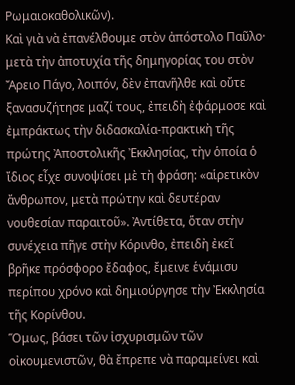Ρωμαιοκαθολικῶν).
Καὶ γιὰ νὰ ἐπανέλθουμε στὸν ἀπόστολο Παῦλο· μετὰ τὴν ἀποτυχία τῆς δημηγορίας του στὸν Ἄρειο Πάγο, λοιπόν, δὲν ἐπανῆλθε καὶ οὔτε ξανασυζήτησε μαζί τους, ἐπειδὴ ἐφάρμοσε καὶ ἐμπράκτως τὴν διδασκαλία-πρακτικὴ τῆς πρώτης Ἀποστολικῆς Ἐκκλησίας, τὴν ὁποία ὁ ἴδιος εἶχε συνοψίσει μὲ τὴ φράση: «αἱρετικὸν ἄνθρωπον, μετὰ πρώτην καὶ δευτέραν νουθεσίαν παραιτοῦ». Ἀντίθετα, ὅταν στὴν συνέχεια πῆγε στὴν Κόρινθο, ἐπειδὴ ἐκεῖ βρῆκε πρόσφορο ἔδαφος, ἔμεινε ἑνάμισυ περίπου χρόνο καὶ δημιούργησε τὴν Ἐκκλησία τῆς Κορίνθου.
Ὅμως, βάσει τῶν ἰσχυρισμῶν τῶν οἰκουμενιστῶν, θὰ ἔπρεπε νὰ παραμείνει καὶ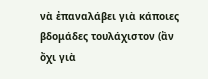νὰ ἐπαναλάβει γιὰ κάποιες βδομάδες τουλάχιστον (ἂν ὄχι γιὰ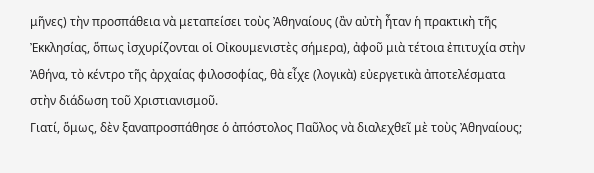μῆνες) τὴν προσπάθεια νὰ μεταπείσει τοὺς Ἀθηναίους (ἂν αὐτὴ ἦταν ἡ πρακτικὴ τῆς Ἐκκλησίας, ὅπως ἰσχυρίζονται οἱ Οἰκουμενιστὲς σήμερα), ἀφοῦ μιὰ τέτοια ἐπιτυχία στὴν Ἀθήνα, τὸ κέντρο τῆς ἀρχαίας φιλοσοφίας, θὰ εἶχε (λογικὰ) εὐεργετικὰ ἀποτελέσματα στὴν διάδωση τοῦ Χριστιανισμοῦ.
Γιατί, ὅμως, δὲν ξαναπροσπάθησε ὁ ἀπόστολος Παῦλος νὰ διαλεχθεῖ μὲ τοὺς Ἀθηναίους;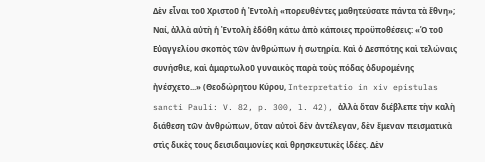Δὲν εἶναι τοῦ Χριστοῦ ἡ Ἐντολὴ «πορευθέντες μαθητεύσατε πάντα τὰ ἔθνη»; Ναί, ἀλλὰ αὐτὴ ἡ Ἐντολὴ ἐδόθη κάτω ἀπὸ κάποιες προϋποθέσεις: «Ὁ τοῦ Εὐαγγελίου σκοπὸς τῶν ἀνθρώπων ἡ σωτηρία. Καὶ ὁ Δεσπότης καὶ τελώναις συνήσθιε, καὶ ἁμαρτωλοῦ γυναικὸς παρὰ τοὺς πόδας ὀδυρομένης ἠνέσχετο...» (Θεοδώρητου Κύρου, Interpretatio in xiv epistulas sancti Pauli: V. 82, p. 300, l. 42), ἀλλὰ ὅταν διέβλεπε τὴν καλὴ διάθεση τῶν ἀνθρώπων, ὅταν αὐτοὶ δὲν ἀντέλεγαν, δὲν ἔμεναν πεισματικὰ στὶς δικὲς τους δεισιδαιμονίες καὶ θρησκευτικὲς ἰδέες. Δὲν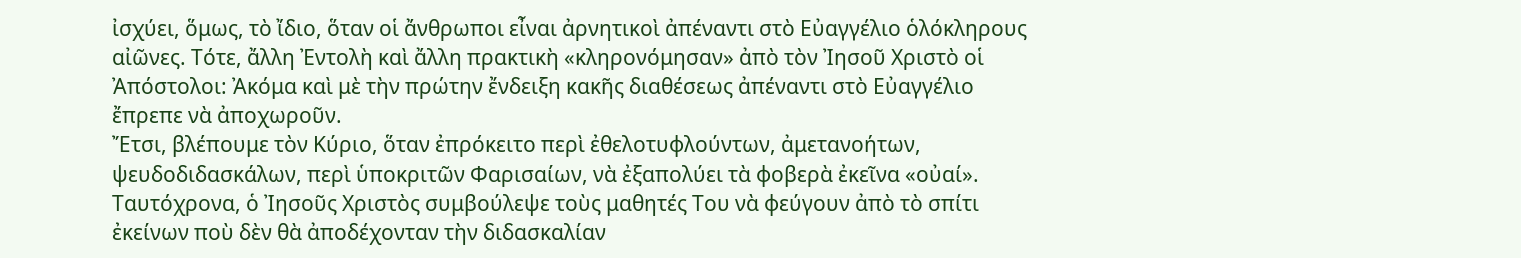ἰσχύει, ὅμως, τὸ ἴδιο, ὅταν οἱ ἄνθρωποι εἶναι ἀρνητικοὶ ἀπέναντι στὸ Εὐαγγέλιο ὁλόκληρους αἰῶνες. Τότε, ἄλλη Ἐντολὴ καὶ ἄλλη πρακτικὴ «κληρονόμησαν» ἀπὸ τὸν Ἰησοῦ Χριστὸ οἱ Ἀπόστολοι: Ἀκόμα καὶ μὲ τὴν πρώτην ἔνδειξη κακῆς διαθέσεως ἀπέναντι στὸ Εὐαγγέλιο ἔπρεπε νὰ ἀποχωροῦν.
Ἔτσι, βλέπουμε τὸν Κύριο, ὅταν ἐπρόκειτο περὶ ἐθελοτυφλούντων, ἀμετανοήτων, ψευδοδιδασκάλων, περὶ ὑποκριτῶν Φαρισαίων, νὰ ἐξαπολύει τὰ φοβερὰ ἐκεῖνα «οὐαί». Ταυτόχρονα, ὁ Ἰησοῦς Χριστὸς συμβούλεψε τοὺς μαθητές Του νὰ φεύγουν ἀπὸ τὸ σπίτι ἐκείνων ποὺ δὲν θὰ ἀποδέχονταν τὴν διδασκαλίαν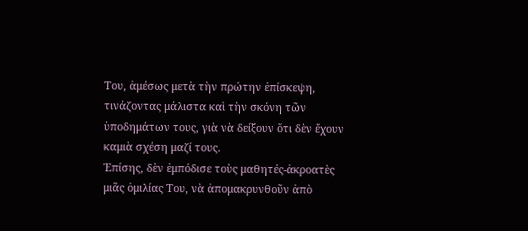Του, ἀμέσως μετὰ τὴν πρώτην ἐπίσκεψη, τινάζοντας μάλιστα καὶ τὴν σκόνη τῶν ὑποδημάτων τους, γιὰ νὰ δείξουν ὅτι δὲν ἔχουν καμιὰ σχέση μαζί τους.
Ἐπίσης, δὲν ἐμπόδισε τοὺς μαθητές-ἀκροατὲς μιᾶς ὁμιλίας Του, νὰ ἀπομακρυνθοῦν ἀπὸ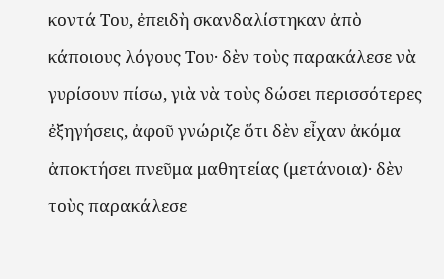κοντά Του, ἐπειδὴ σκανδαλίστηκαν ἀπὸ κάποιους λόγους Του· δὲν τοὺς παρακάλεσε νὰ γυρίσουν πίσω, γιὰ νὰ τοὺς δώσει περισσότερες ἐξηγήσεις, ἀφοῦ γνώριζε ὅτι δὲν εἶχαν ἀκόμα ἀποκτήσει πνεῦμα μαθητείας (μετάνοια)· δὲν τοὺς παρακάλεσε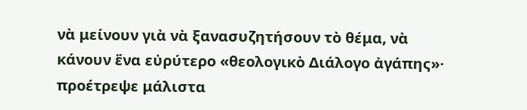νὰ μείνουν γιὰ νὰ ξανασυζητήσουν τὸ θέμα, νὰ κάνουν ἕνα εὐρύτερο «θεολογικὸ Διάλογο ἀγάπης»· προέτρεψε μάλιστα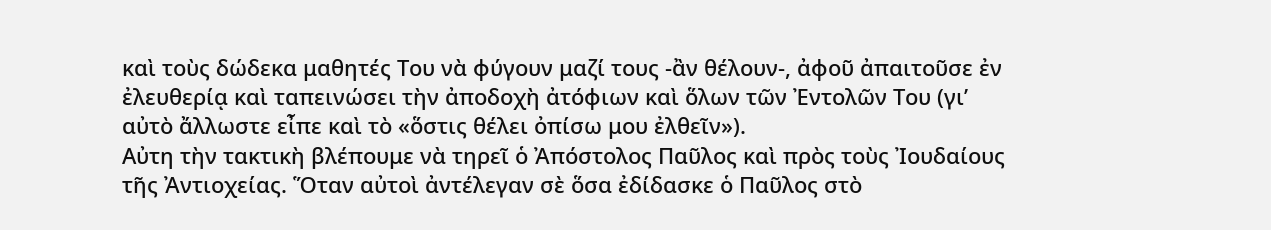καὶ τοὺς δώδεκα μαθητές Του νὰ φύγουν μαζί τους -ἂν θέλουν-, ἀφοῦ ἀπαιτοῦσε ἐν ἐλευθερίᾳ καὶ ταπεινώσει τὴν ἀποδοχὴ ἀτόφιων καὶ ὅλων τῶν Ἐντολῶν Του (γι’ αὐτὸ ἄλλωστε εἶπε καὶ τὸ «ὅστις θέλει ὀπίσω μου ἐλθεῖν»).
Αὐτη τὴν τακτικὴ βλέπουμε νὰ τηρεῖ ὁ Ἀπόστολος Παῦλος καὶ πρὸς τοὺς Ἰουδαίους τῆς Ἀντιοχείας. Ὅταν αὐτοὶ ἀντέλεγαν σὲ ὅσα ἐδίδασκε ὁ Παῦλος στὸ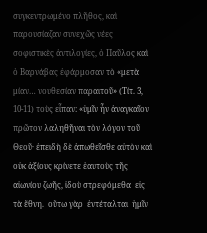συγκεντρωμένο πλῆθος, καὶ παρουσίαζαν συνεχῶς νέες σοφιστικὲς ἀντιλογίες, ὁ Παῦλος καὶ ὁ Βαρνάβας ἐφάρμοσαν τὸ «μετὰ μίαν… νουθεσίαν παραιτοῦ» (Τίτ. 3, 10-11) τοὺς εἶπαν: «ὑμῖν ἦν ἀναγκαῖον πρῶτον λαληθῆναι τὸν λόγον τοῦ Θεοῦ· ἐπειδὴ δὲ ἀπωθεῖσθε αὐτὸν καὶ οὐκ ἀξίους κρίνετε ἑαυτοὺς τῆς αἰωνίου ζωῆς, ἰδοὺ στρεφόμεθα  εἰς τὰ ἔθνη.  οὕτω γὰρ  ἐντέταλται  ἡμῖν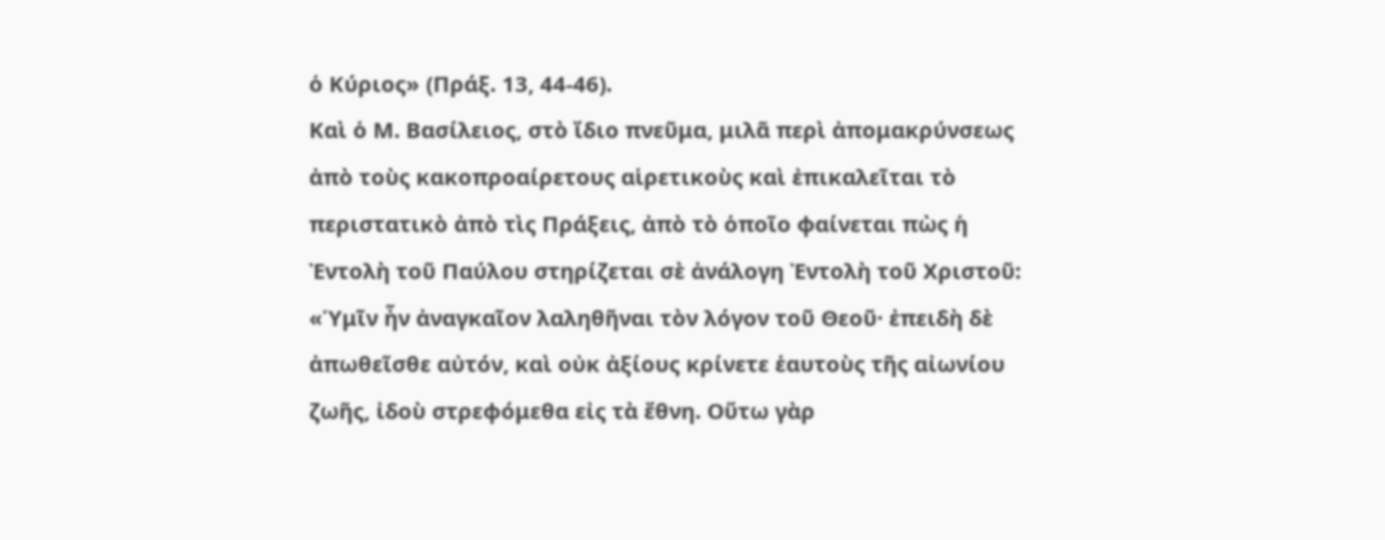ὁ Κύριος» (Πράξ. 13, 44-46).
Καὶ ὁ Μ. Βασίλειος, στὸ ἴδιο πνεῦμα, μιλᾶ περὶ ἀπομακρύνσεως ἀπὸ τοὺς κακοπροαίρετους αἱρετικοὺς καὶ ἐπικαλεῖται τὸ περιστατικὸ ἀπὸ τὶς Πράξεις, ἀπὸ τὸ ὁποῖο φαίνεται πὼς ἡ Ἐντολὴ τοῦ Παύλου στηρίζεται σὲ ἀνάλογη Ἐντολὴ τοῦ Χριστοῦ: «Ὑμῖν ἦν ἀναγκαῖον λαληθῆναι τὸν λόγον τοῦ Θεοῦ· ἐπειδὴ δὲ ἀπωθεῖσθε αὐτόν, καὶ οὐκ ἀξίους κρίνετε ἑαυτοὺς τῆς αἰωνίου ζωῆς, ἰδοὺ στρεφόμεθα εἰς τὰ ἔθνη. Οὕτω γὰρ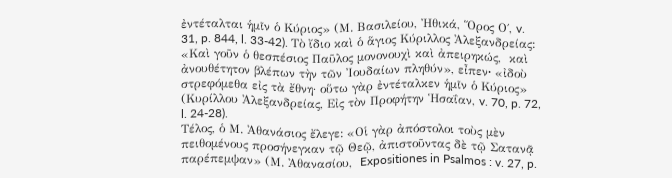ἐντέταλται ἡμῖν ὁ Κύριος» (Μ. Βασιλείου, Ἠθικά, Ὅρος Ο΄, v. 31, p. 844, l. 33-42). Τὸ ἴδιο καὶ ὁ ἅγιος Κύριλλος Ἀλεξανδρείας: «Καὶ γοῦν ὁ θεσπέσιος Παῦλος μονονουχὶ καὶ ἀπειρηκώς,  καὶ  ἀνουθέτητον βλέπων τὴν τῶν Ἰουδαίων πληθύν», εἶπεν∙ «ἰδοὺ στρεφόμεθα εἰς τὰ ἔθνη· οὕτω γὰρ ἐντέταλκεν ἡμῖν ὁ Κύριος» (Κυρίλλου Ἀλεξανδρείας, Εἰς τὸν Προφήτην Ἡσαΐαν, v. 70, p. 72, l. 24-28).
Τέλος, ὁ Μ. Ἀθανάσιος ἔλεγε: «Οἱ γὰρ ἀπόστολοι τοὺς μὲν πειθομένους προσήνεγκαν τῷ Θεῷ, ἀπιστοῦντας δὲ τῷ Σατανᾷ παρέπεμψαν» (Μ. Ἀθανασίου,  Expositiones in Psalmos : v. 27, p.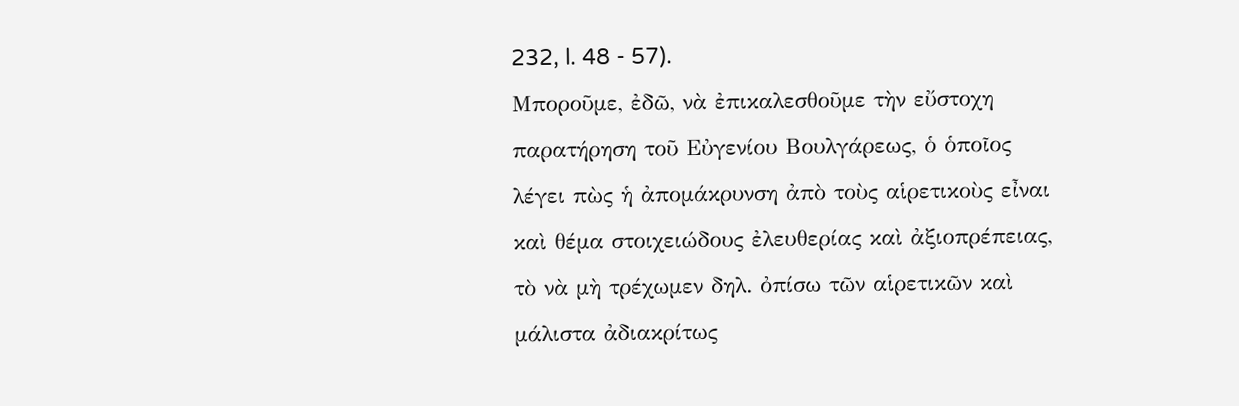232, l. 48 - 57).
Μποροῦμε, ἐδῶ, νὰ ἐπικαλεσθοῦμε τὴν εὔστοχη παρατήρηση τοῦ Εὐγενίου Βουλγάρεως, ὁ ὁποῖος λέγει πὼς ἡ ἀπομάκρυνση ἀπὸ τοὺς αἱρετικοὺς εἶναι καὶ θέμα στοιχειώδους ἐλευθερίας καὶ ἀξιοπρέπειας, τὸ νὰ μὴ τρέχωμεν δηλ. ὀπίσω τῶν αἱρετικῶν καὶ μάλιστα ἀδιακρίτως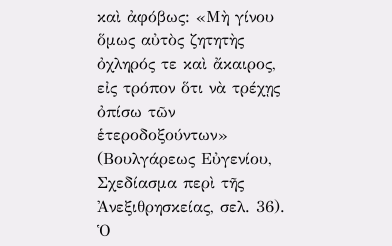καὶ ἀφόβως: «Μὴ γίνου ὅμως αὐτὸς ζητητὴς ὀχληρός τε καὶ ἄκαιρος, εἰς τρόπον ὅτι νὰ τρέχῃς ὀπίσω τῶν ἑτεροδοξούντων» (Βουλγάρεως Εὐγενίου, Σχεδίασμα περὶ τῆς Ἀνεξιθρησκείας, σελ. 36). Ὁ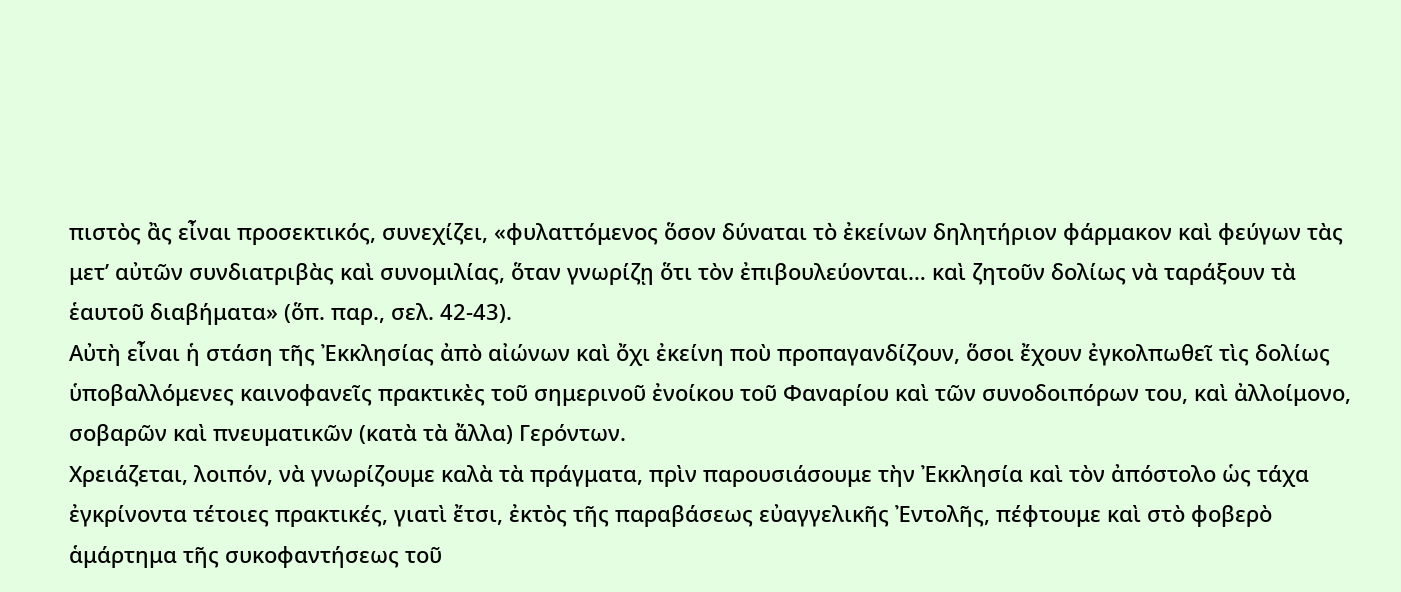πιστὸς ἂς εἶναι προσεκτικός, συνεχίζει, «φυλαττόμενος ὅσον δύναται τὸ ἐκείνων δηλητήριον φάρμακον καὶ φεύγων τὰς μετ’ αὐτῶν συνδιατριβὰς καὶ συνομιλίας, ὅταν γνωρίζῃ ὅτι τὸν ἐπιβουλεύονται… καὶ ζητοῦν δολίως νὰ ταράξουν τὰ ἑαυτοῦ διαβήματα» (ὅπ. παρ., σελ. 42-43).
Αὐτὴ εἶναι ἡ στάση τῆς Ἐκκλησίας ἀπὸ αἰώνων καὶ ὄχι ἐκείνη ποὺ προπαγανδίζουν, ὅσοι ἔχουν ἐγκολπωθεῖ τὶς δολίως ὑποβαλλόμενες καινοφανεῖς πρακτικὲς τοῦ σημερινοῦ ἐνοίκου τοῦ Φαναρίου καὶ τῶν συνοδοιπόρων του, καὶ ἀλλοίμονο, σοβαρῶν καὶ πνευματικῶν (κατὰ τὰ ἄλλα) Γερόντων.
Χρειάζεται, λοιπόν, νὰ γνωρίζουμε καλὰ τὰ πράγματα, πρὶν παρουσιάσουμε τὴν Ἐκκλησία καὶ τὸν ἀπόστολο ὡς τάχα ἐγκρίνοντα τέτοιες πρακτικές, γιατὶ ἔτσι, ἐκτὸς τῆς παραβάσεως εὐαγγελικῆς Ἐντολῆς, πέφτουμε καὶ στὸ φοβερὸ ἁμάρτημα τῆς συκοφαντήσεως τοῦ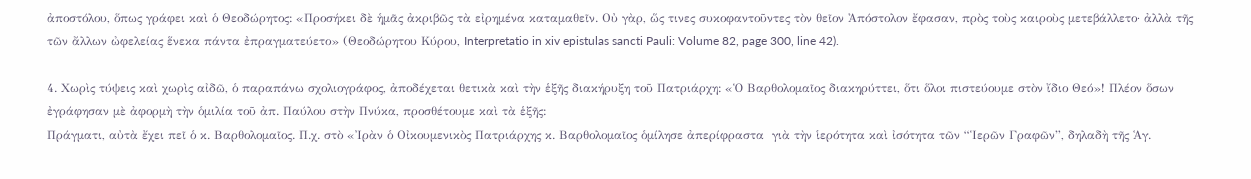ἀποστόλου, ὅπως γράφει καὶ ὁ Θεοδώρητος: «Προσήκει δὲ ἡμᾶς ἀκριβῶς τὰ εἰρημένα καταμαθεῖν. Οὐ γὰρ, ὥς τινες συκοφαντοῦντες τὸν θεῖον Ἀπόστολον ἔφασαν, πρὸς τοὺς καιροὺς μετεβάλλετο· ἀλλὰ τῆς τῶν ἄλλων ὠφελείας ἕνεκα πάντα ἐπραγματεύετο» (Θεοδώρητου Κύρου, Interpretatio in xiv epistulas sancti Pauli: Volume 82, page 300, line 42).

4. Χωρὶς τύψεις καὶ χωρὶς αἰδῶ, ὁ παραπάνω σχολιογράφος, ἀποδέχεται θετικὰ καὶ τὴν ἑξῆς διακήρυξη τοῦ Πατριάρχη: «Ὁ Βαρθολομαῖος διακηρύττει, ὅτι ὅλοι πιστεύουμε στὸν ἴδιο Θεό»! Πλέον ὅσων ἐγράφησαν μὲ ἀφορμὴ τὴν ὁμιλία τοῦ ἀπ. Παύλου στὴν Πνύκα, προσθέτουμε καὶ τὰ ἑξῆς:
Πράγματι, αὐτὰ ἔχει πεῖ ὁ κ. Βαρθολομαῖος. Π.χ. στὸ «Ἰρὰν ὁ Οἰκουμενικὸς Πατριάρχης κ. Βαρθολομαῖος ὁμίλησε ἀπερίφραστα  γιὰ τὴν ἱερότητα καὶ ἰσότητα τῶν “Ἱερῶν Γραφῶν”, δηλαδὴ τῆς Ἁγ.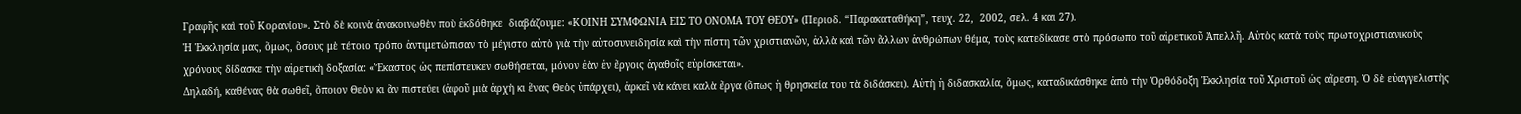Γραφῆς καὶ τοῦ Κορανίου». Στὸ δὲ κοινὰ ἀνακοινωθὲν ποὺ ἐκδόθηκε  διαβάζουμε: «ΚΟΙΝΗ ΣΥΜΦΩΝΙΑ ΕΙΣ ΤΟ ΟΝΟΜΑ ΤΟΥ ΘΕΟΥ» (Περιοδ. “Παρακαταθήκη”, τευχ. 22,  2002, σελ. 4 και 27).
Ἡ Ἐκκλησία μας, ὅμως, ὅσους μὲ τέτοιο τρόπο ἀντιμετώπισαν τὸ μέγιστο αὐτὸ γιὰ τὴν αὐτοσυνειδησία καὶ τὴν πίστη τῶν χριστιανῶν, ἀλλὰ καὶ τῶν ἄλλων ἀνθρώπων θέμα, τοὺς κατεδίκασε στὸ πρόσωπο τοῦ αἱρετικοῦ Ἀπελλῆ. Αὐτὸς κατὰ τοὺς πρωτοχριστιανικοὺς χρόνους δίδασκε τὴν αἱρετικὴ δοξασία: «Ἕκαστος ὡς πεπίστευκεν σωθήσεται, μόνον ἐὰν ἐν ἔργοις ἀγαθοῖς εὑρίσκεται».
Δηλαδή, καθένας θὰ σωθεῖ, ὅποιον Θεὸν κι ἂν πιστεύει (ἀφοῦ μιὰ ἀρχὴ κι ἕνας Θεὸς ὑπάρχει), ἀρκεῖ νὰ κάνει καλὰ ἔργα (ὅπως ἡ θρησκεία του τὰ διδάσκει). Αὐτὴ ἡ διδασκαλία, ὅμως, καταδικάσθηκε ἀπὸ τὴν Ὀρθόδοξη Ἐκκλησία τοῦ Χριστοῦ ὡς αἵρεση. Ὁ δὲ εὐαγγελιστὴς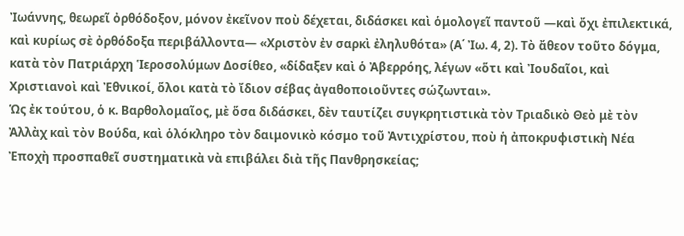Ἰωάννης, θεωρεῖ ὀρθόδοξον, μόνον ἐκεῖνον ποὺ δέχεται, διδάσκει καὶ ὁμολογεῖ παντοῦ —καὶ ὄχι ἐπιλεκτικά, καὶ κυρίως σὲ ὀρθόδοξα περιβάλλοντα— «Χριστὸν ἐν σαρκὶ ἐληλυθότα» (Α΄ Ἰω. 4, 2). Τὸ ἄθεον τοῦτο δόγμα, κατὰ τὸν Πατριάρχη Ἱεροσολύμων Δοσίθεο, «δίδαξεν καὶ ὁ Ἀβερρόης, λέγων «ὅτι καὶ Ἰουδαῖοι, καὶ Χριστιανοὶ καὶ Ἐθνικοί, ὅλοι κατὰ τὸ ἴδιον σέβας ἀγαθοποιοῦντες σώζωνται».
Ὡς ἐκ τούτου, ὁ κ. Βαρθολομαῖος, μὲ ὅσα διδάσκει, δὲν ταυτίζει συγκρητιστικὰ τὸν Τριαδικὸ Θεὸ μὲ τὸν Ἀλλὰχ καὶ τὸν Βούδα, καὶ ὁλόκληρο τὸν δαιμονικὸ κόσμο τοῦ Ἀντιχρίστου, ποὺ ἡ ἀποκρυφιστικὴ Νέα Ἐποχὴ προσπαθεῖ συστηματικὰ νὰ επιβάλει διὰ τῆς Πανθρησκείας;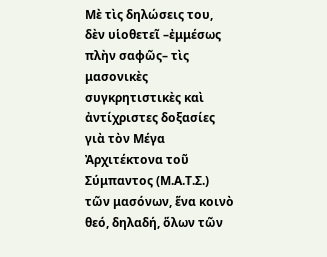Μὲ τὶς δηλώσεις του, δὲν υἱοθετεῖ –ἐμμέσως πλὴν σαφῶς– τὶς μασονικὲς συγκρητιστικὲς καὶ ἀντίχριστες δοξασίες γιὰ τὸν Μέγα Ἀρχιτέκτονα τοῦ Σύμπαντος (Μ.Α.Τ.Σ.) τῶν μασόνων, ἕνα κοινὸ θεό, δηλαδή, ὅλων τῶν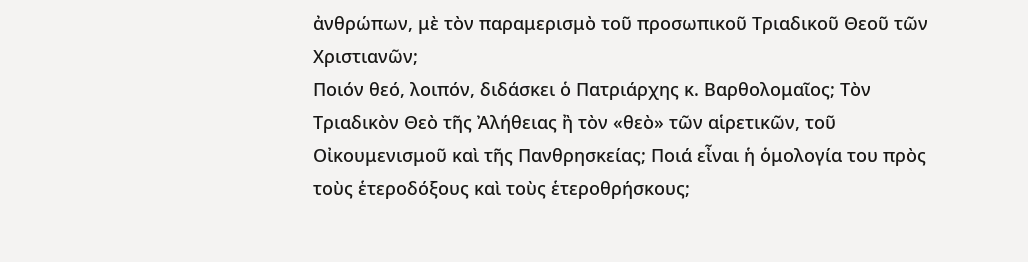ἀνθρώπων, μὲ τὸν παραμερισμὸ τοῦ προσωπικοῦ Τριαδικοῦ Θεοῦ τῶν Χριστιανῶν;
Ποιόν θεό, λοιπόν, διδάσκει ὁ Πατριάρχης κ. Βαρθολομαῖος; Τὸν Τριαδικὸν Θεὸ τῆς Ἀλήθειας ἢ τὸν «θεὸ» τῶν αἱρετικῶν, τοῦ Οἰκουμενισμοῦ καὶ τῆς Πανθρησκείας; Ποιά εἶναι ἡ ὁμολογία του πρὸς τοὺς ἑτεροδόξους καὶ τοὺς ἑτεροθρήσκους;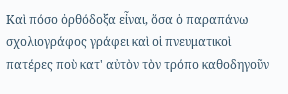Καὶ πόσο ὀρθόδοξα εἶναι, ὅσα ὁ παραπάνω σχολιογράφος γράφει καὶ οἱ πνευματικοὶ πατέρες ποὺ κατ' αὐτὸν τὸν τρόπο καθοδηγοῦν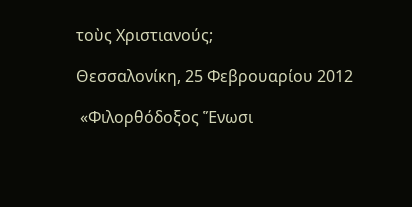τοὺς Χριστιανούς;

Θεσσαλονίκη, 25 Φεβρουαρίου 2012

 «Φιλορθόδοξος Ἕνωσι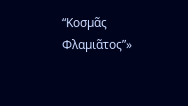“Κοσµᾶς Φλαµιᾶτος”»